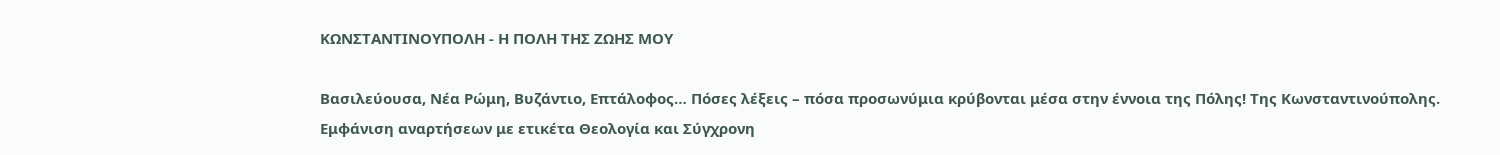ΚΩΝΣΤΑΝΤΙΝΟΥΠΟΛΗ - Η ΠΟΛΗ ΤΗΣ ΖΩΗΣ ΜΟΥ

Βασιλεύουσα, Νέα Ρώμη, Βυζάντιο, Επτάλοφος… Πόσες λέξεις – πόσα προσωνύμια κρύβονται μέσα στην έννοια της Πόλης! Της Κωνσταντινούπολης.
Εμφάνιση αναρτήσεων με ετικέτα Θεολογία και Σύγχρονη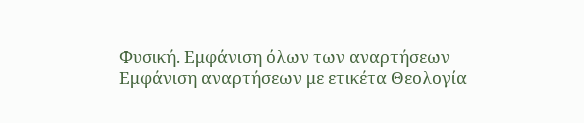Φυσική. Εμφάνιση όλων των αναρτήσεων
Εμφάνιση αναρτήσεων με ετικέτα Θεολογία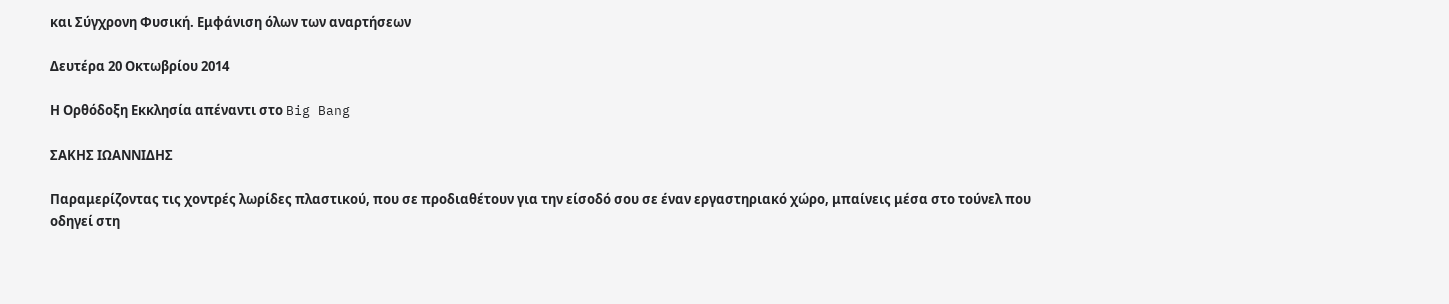και Σύγχρονη Φυσική. Εμφάνιση όλων των αναρτήσεων

Δευτέρα 20 Οκτωβρίου 2014

Η Ορθόδοξη Εκκλησία απέναντι στο Big Bang

ΣΑΚΗΣ ΙΩΑΝΝΙΔΗΣ

Παραμερίζοντας τις χοντρές λωρίδες πλαστικού, που σε προδιαθέτουν για την είσοδό σου σε έναν εργαστηριακό χώρο, μπαίνεις μέσα στο τούνελ που οδηγεί στη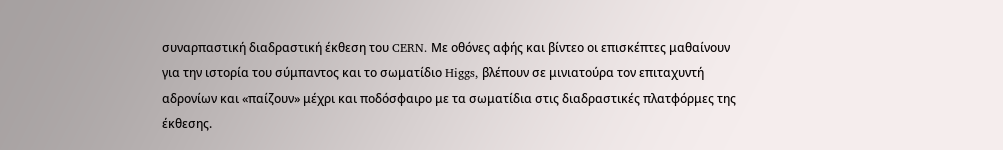συναρπαστική διαδραστική έκθεση του CERN. Με οθόνες αφής και βίντεο οι επισκέπτες μαθαίνουν για την ιστορία του σύμπαντος και το σωματίδιο Higgs, βλέπουν σε μινιατούρα τον επιταχυντή αδρονίων και «παίζουν» μέχρι και ποδόσφαιρο με τα σωματίδια στις διαδραστικές πλατφόρμες της έκθεσης.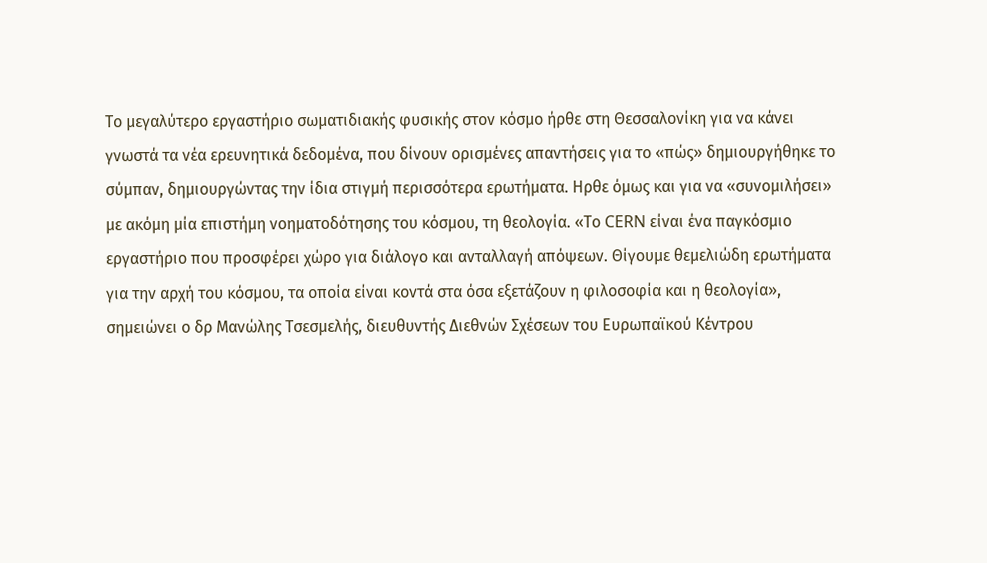Το μεγαλύτερο εργαστήριο σωματιδιακής φυσικής στον κόσμο ήρθε στη Θεσσαλονίκη για να κάνει γνωστά τα νέα ερευνητικά δεδομένα, που δίνουν ορισμένες απαντήσεις για το «πώς» δημιουργήθηκε το σύμπαν, δημιουργώντας την ίδια στιγμή περισσότερα ερωτήματα. Ηρθε όμως και για να «συνομιλήσει» με ακόμη μία επιστήμη νοηματοδότησης του κόσμου, τη θεολογία. «Το CERN είναι ένα παγκόσμιο εργαστήριο που προσφέρει χώρο για διάλογο και ανταλλαγή απόψεων. Θίγουμε θεμελιώδη ερωτήματα για την αρχή του κόσμου, τα οποία είναι κοντά στα όσα εξετάζουν η φιλοσοφία και η θεολογία», σημειώνει ο δρ Μανώλης Τσεσμελής, διευθυντής Διεθνών Σχέσεων του Ευρωπαϊκού Κέντρου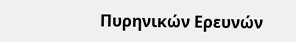Πυρηνικών Ερευνών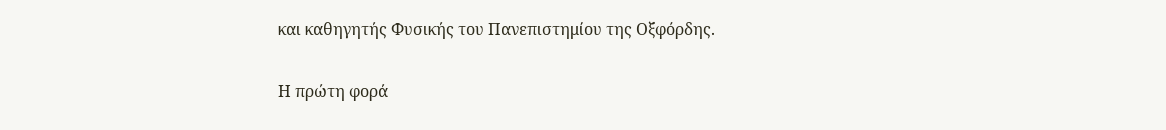και καθηγητής Φυσικής του Πανεπιστημίου της Οξφόρδης.

Η πρώτη φορά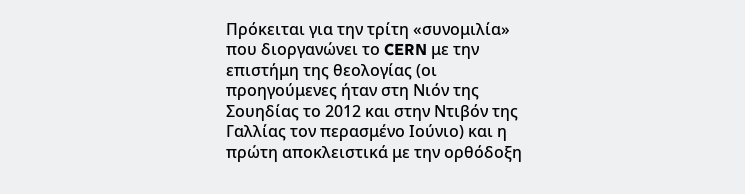Πρόκειται για την τρίτη «συνομιλία» που διοργανώνει το CERN με την επιστήμη της θεολογίας (οι προηγούμενες ήταν στη Νιόν της Σουηδίας το 2012 και στην Ντιβόν της Γαλλίας τον περασμένο Ιούνιο) και η πρώτη αποκλειστικά με την ορθόδοξη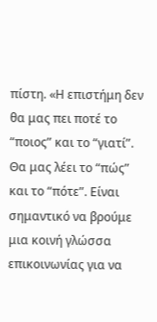πίστη. «Η επιστήμη δεν θα μας πει ποτέ το “ποιος” και το “γιατί”. Θα μας λέει το “πώς” και το “πότε”. Είναι σημαντικό να βρούμε μια κοινή γλώσσα επικοινωνίας για να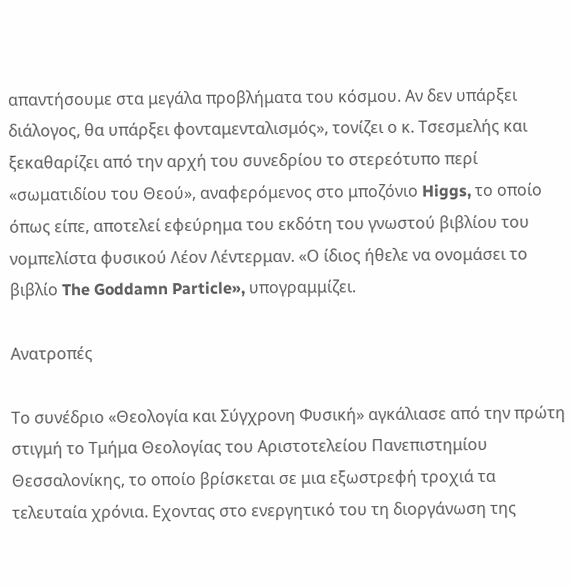απαντήσουμε στα μεγάλα προβλήματα του κόσμου. Αν δεν υπάρξει διάλογος, θα υπάρξει φονταμενταλισμός», τονίζει ο κ. Τσεσμελής και ξεκαθαρίζει από την αρχή του συνεδρίου το στερεότυπο περί «σωματιδίου του Θεού», αναφερόμενος στο μποζόνιο Higgs, το οποίο όπως είπε, αποτελεί εφεύρημα του εκδότη του γνωστού βιβλίου του νομπελίστα φυσικού Λέον Λέντερμαν. «Ο ίδιος ήθελε να ονομάσει το βιβλίο The Goddamn Particle», υπογραμμίζει.

Ανατροπές

Το συνέδριο «Θεολογία και Σύγχρονη Φυσική» αγκάλιασε από την πρώτη στιγμή το Τμήμα Θεολογίας του Αριστοτελείου Πανεπιστημίου Θεσσαλονίκης, το οποίο βρίσκεται σε μια εξωστρεφή τροχιά τα τελευταία χρόνια. Εχοντας στο ενεργητικό του τη διοργάνωση της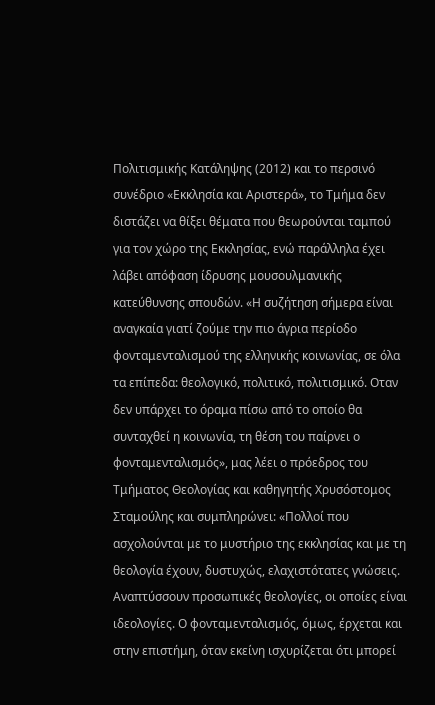Πολιτισμικής Κατάληψης (2012) και το περσινό συνέδριο «Εκκλησία και Αριστερά», το Τμήμα δεν διστάζει να θίξει θέματα που θεωρούνται ταμπού για τον χώρο της Εκκλησίας, ενώ παράλληλα έχει λάβει απόφαση ίδρυσης μουσουλμανικής κατεύθυνσης σπουδών. «Η συζήτηση σήμερα είναι αναγκαία γιατί ζούμε την πιο άγρια περίοδο φονταμενταλισμού της ελληνικής κοινωνίας, σε όλα τα επίπεδα: θεολογικό, πολιτικό, πολιτισμικό. Οταν δεν υπάρχει το όραμα πίσω από το οποίο θα συνταχθεί η κοινωνία, τη θέση του παίρνει ο φονταμενταλισμός», μας λέει ο πρόεδρος του Τμήματος Θεολογίας και καθηγητής Χρυσόστομος Σταμούλης και συμπληρώνει: «Πολλοί που ασχολούνται με το μυστήριο της εκκλησίας και με τη θεολογία έχουν, δυστυχώς, ελαχιστότατες γνώσεις. Αναπτύσσουν προσωπικές θεολογίες, οι οποίες είναι ιδεολογίες. Ο φονταμενταλισμός, όμως, έρχεται και στην επιστήμη, όταν εκείνη ισχυρίζεται ότι μπορεί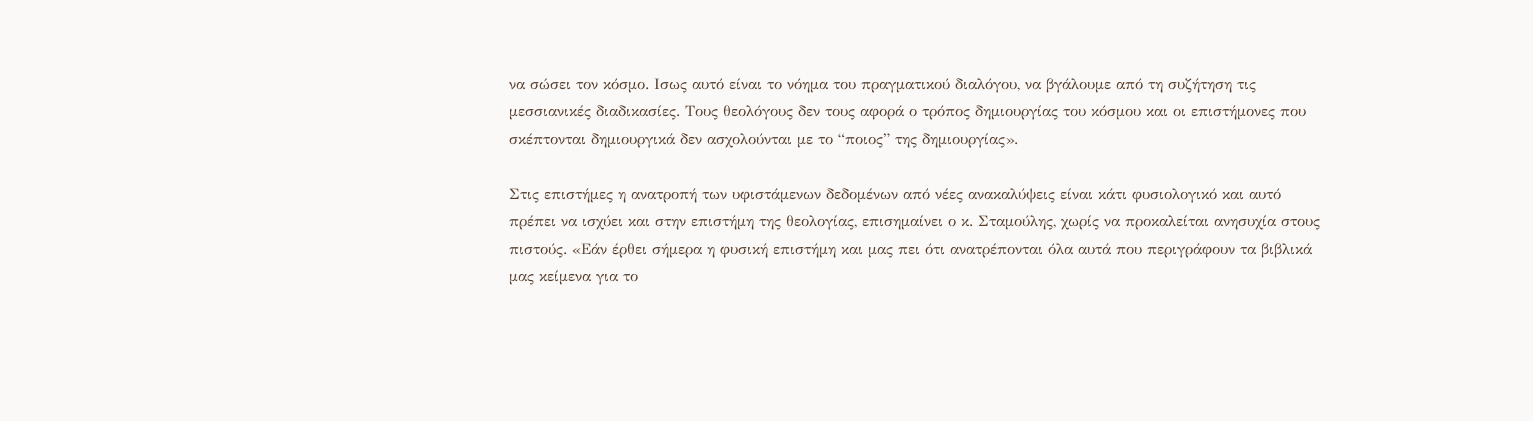να σώσει τον κόσμο. Ισως αυτό είναι το νόημα του πραγματικού διαλόγου, να βγάλουμε από τη συζήτηση τις μεσσιανικές διαδικασίες. Τους θεολόγους δεν τους αφορά ο τρόπος δημιουργίας του κόσμου και οι επιστήμονες που σκέπτονται δημιουργικά δεν ασχολούνται με το “ποιος” της δημιουργίας».

Στις επιστήμες η ανατροπή των υφιστάμενων δεδομένων από νέες ανακαλύψεις είναι κάτι φυσιολογικό και αυτό πρέπει να ισχύει και στην επιστήμη της θεολογίας, επισημαίνει ο κ. Σταμούλης, χωρίς να προκαλείται ανησυχία στους πιστούς. «Εάν έρθει σήμερα η φυσική επιστήμη και μας πει ότι ανατρέπονται όλα αυτά που περιγράφουν τα βιβλικά μας κείμενα για το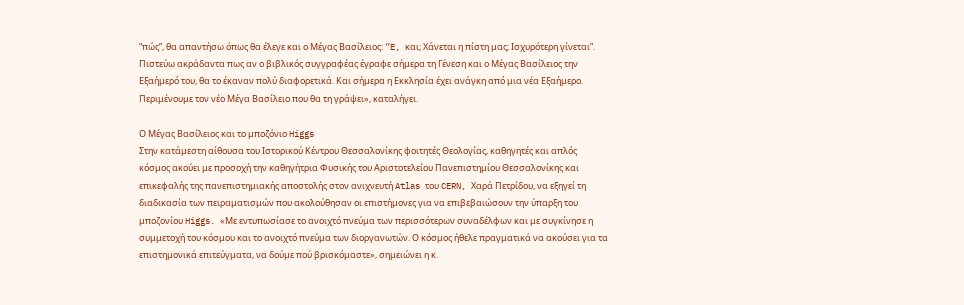“πώς”, θα απαντήσω όπως θα έλεγε και ο Μέγας Βασίλειος: “E, και; Χάνεται η πίστη μας; Ισχυρότερη γίνεται”. Πιστεύω ακράδαντα πως αν ο βιβλικός συγγραφέας έγραφε σήμερα τη Γένεση και ο Μέγας Βασίλειος την Εξαήμερό του, θα το έκαναν πολύ διαφορετικά. Και σήμερα η Εκκλησία έχει ανάγκη από μια νέα Εξαήμερο. Περιμένουμε τον νέο Μέγα Βασίλειο που θα τη γράψει», καταλήγει.

Ο Μέγας Βασίλειος και το μποζόνιο Higgs
Στην κατάμεστη αίθουσα του Ιστορικού Κέντρου Θεσσαλονίκης φοιτητές Θεολογίας, καθηγητές και απλός κόσμος ακούει με προσοχή την καθηγήτρια Φυσικής του Αριστοτελείου Πανεπιστημίου Θεσσαλονίκης και επικεφαλής της πανεπιστημιακής αποστολής στον ανιχνευτή Atlas του CERN, Χαρά Πετρίδου, να εξηγεί τη διαδικασία των πειραματισμών που ακολούθησαν οι επιστήμονες για να επιβεβαιώσουν την ύπαρξη του μποζονίου Higgs. «Με εντυπωσίασε το ανοιχτό πνεύμα των περισσότερων συναδέλφων και με συγκίνησε η συμμετοχή του κόσμου και το ανοιχτό πνεύμα των διοργανωτών. Ο κόσμος ήθελε πραγματικά να ακούσει για τα επιστημονικά επιτεύγματα, να δούμε πού βρισκόμαστε», σημειώνει η κ.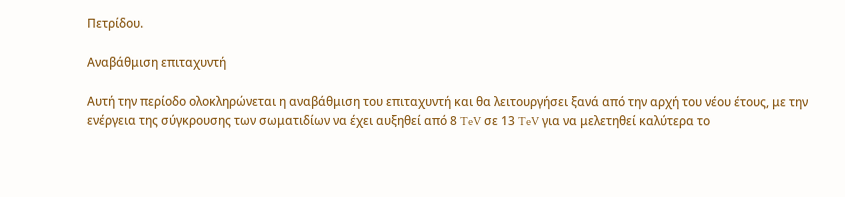Πετρίδου.

Αναβάθμιση επιταχυντή

Αυτή την περίοδο ολοκληρώνεται η αναβάθμιση του επιταχυντή και θα λειτουργήσει ξανά από την αρχή του νέου έτους, με την ενέργεια της σύγκρουσης των σωματιδίων να έχει αυξηθεί από 8 TeV σε 13 TeV για να μελετηθεί καλύτερα το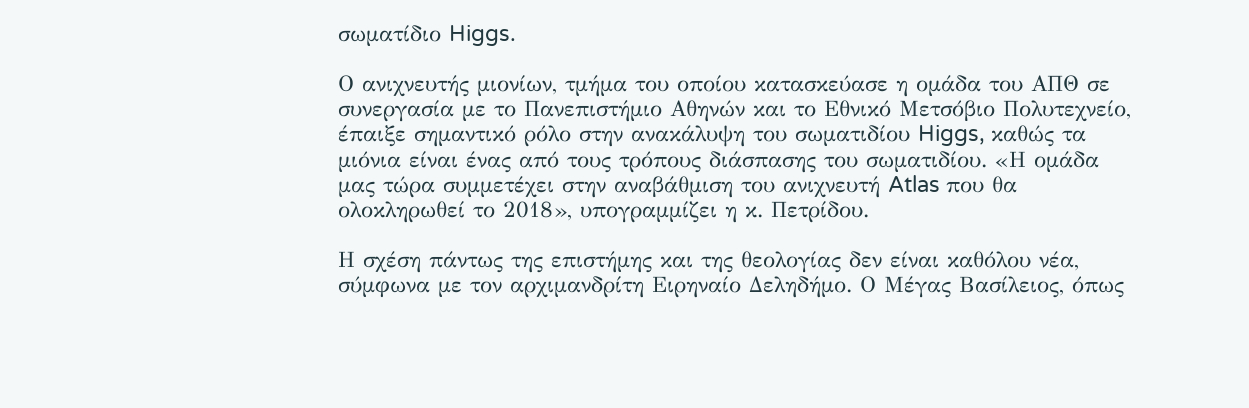σωματίδιο Higgs.

Ο ανιχνευτής μιονίων, τμήμα του οποίου κατασκεύασε η ομάδα του ΑΠΘ σε συνεργασία με το Πανεπιστήμιο Αθηνών και το Εθνικό Μετσόβιο Πολυτεχνείο, έπαιξε σημαντικό ρόλο στην ανακάλυψη του σωματιδίου Higgs, καθώς τα μιόνια είναι ένας από τους τρόπους διάσπασης του σωματιδίου. «Η ομάδα μας τώρα συμμετέχει στην αναβάθμιση του ανιχνευτή Atlas που θα ολοκληρωθεί το 2018», υπογραμμίζει η κ. Πετρίδου.

Η σχέση πάντως της επιστήμης και της θεολογίας δεν είναι καθόλου νέα, σύμφωνα με τον αρχιμανδρίτη Ειρηναίο Δεληδήμο. Ο Μέγας Βασίλειος, όπως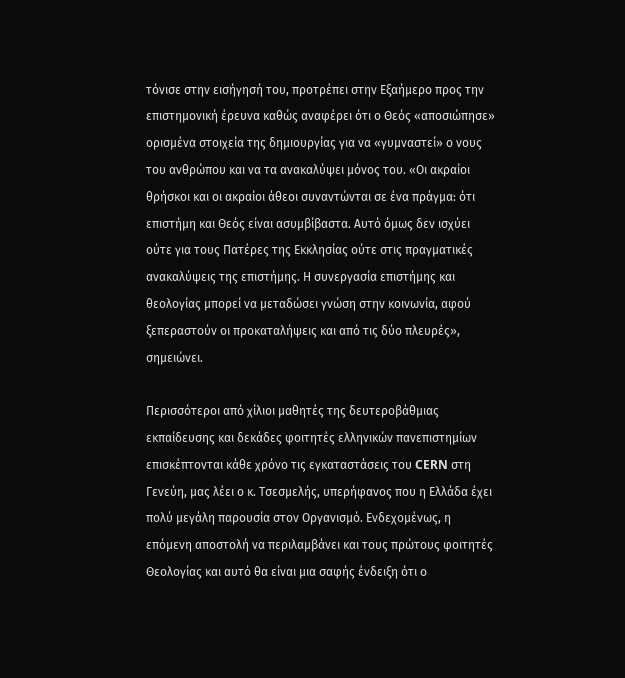τόνισε στην εισήγησή του, προτρέπει στην Εξαήμερο προς την επιστημονική έρευνα καθώς αναφέρει ότι ο Θεός «αποσιώπησε» ορισμένα στοιχεία της δημιουργίας για να «γυμναστεί» ο νους του ανθρώπου και να τα ανακαλύψει μόνος του. «Οι ακραίοι θρήσκοι και οι ακραίοι άθεοι συναντώνται σε ένα πράγμα: ότι επιστήμη και Θεός είναι ασυμβίβαστα. Αυτό όμως δεν ισχύει ούτε για τους Πατέρες της Εκκλησίας ούτε στις πραγματικές ανακαλύψεις της επιστήμης. Η συνεργασία επιστήμης και θεολογίας μπορεί να μεταδώσει γνώση στην κοινωνία, αφού ξεπεραστούν οι προκαταλήψεις και από τις δύο πλευρές», σημειώνει.

Περισσότεροι από χίλιοι μαθητές της δευτεροβάθμιας εκπαίδευσης και δεκάδες φοιτητές ελληνικών πανεπιστημίων επισκέπτονται κάθε χρόνο τις εγκαταστάσεις του CERN στη Γενεύη, μας λέει ο κ. Τσεσμελής, υπερήφανος που η Ελλάδα έχει πολύ μεγάλη παρουσία στον Οργανισμό. Ενδεχομένως, η επόμενη αποστολή να περιλαμβάνει και τους πρώτους φοιτητές Θεολογίας και αυτό θα είναι μια σαφής ένδειξη ότι ο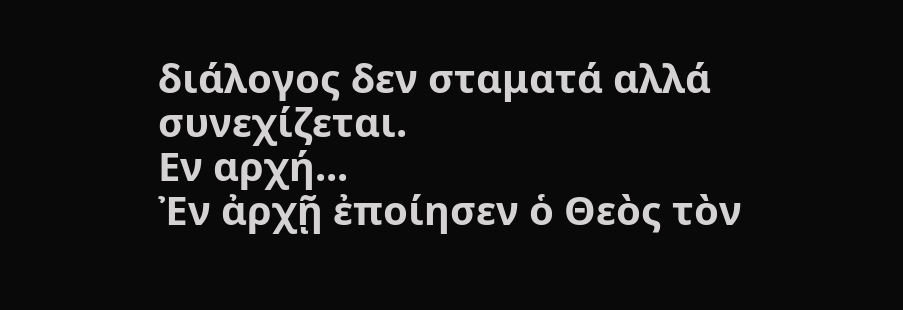διάλογος δεν σταματά αλλά συνεχίζεται.
Εν αρχή...
Ἐν ἀρχῇ ἐποίησεν ὁ Θεὸς τὸν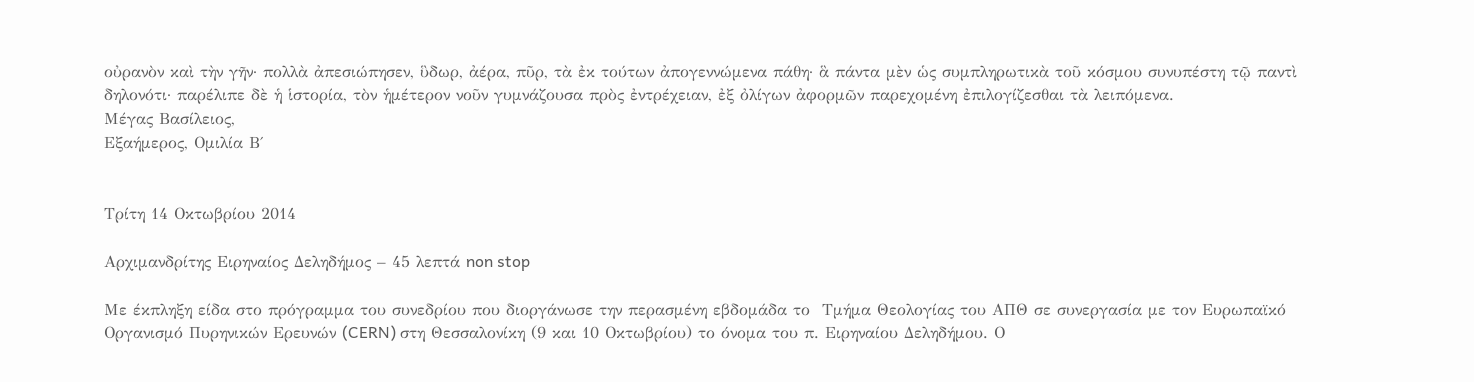οὐρανὸν καὶ τὴν γῆν· πολλὰ ἀπεσιώπησεν, ὓδωρ, ἀέρα, πῦρ, τὰ ἐκ τούτων ἀπογεννώμενα πάθη· ἃ πάντα μὲν ὡς συμπληρωτικὰ τοῦ κόσμου συνυπέστη τῷ παντὶ δηλονότι· παρέλιπε δὲ ἡ ἱστορία, τὸν ἡμέτερον νοῦν γυμνάζουσα πρὸς ἐντρέχειαν, ἐξ ὀλίγων ἀφορμῶν παρεχομένη ἐπιλογίζεσθαι τὰ λειπόμενα.
Μέγας Βασίλειος,
Εξαήμερος, Ομιλία Β΄


Τρίτη 14 Οκτωβρίου 2014

Αρχιμανδρίτης Ειρηναίος Δεληδήμος – 45 λεπτά non stop

Με έκπληξη είδα στο πρόγραμμα του συνεδρίου που διοργάνωσε την περασμένη εβδομάδα το  Τμήμα Θεολογίας του ΑΠΘ σε συνεργασία με τον Ευρωπαϊκό Οργανισμό Πυρηνικών Ερευνών (CERN) στη Θεσσαλονίκη (9 και 10 Οκτωβρίου) το όνομα του π. Ειρηναίου Δεληδήμου. Ο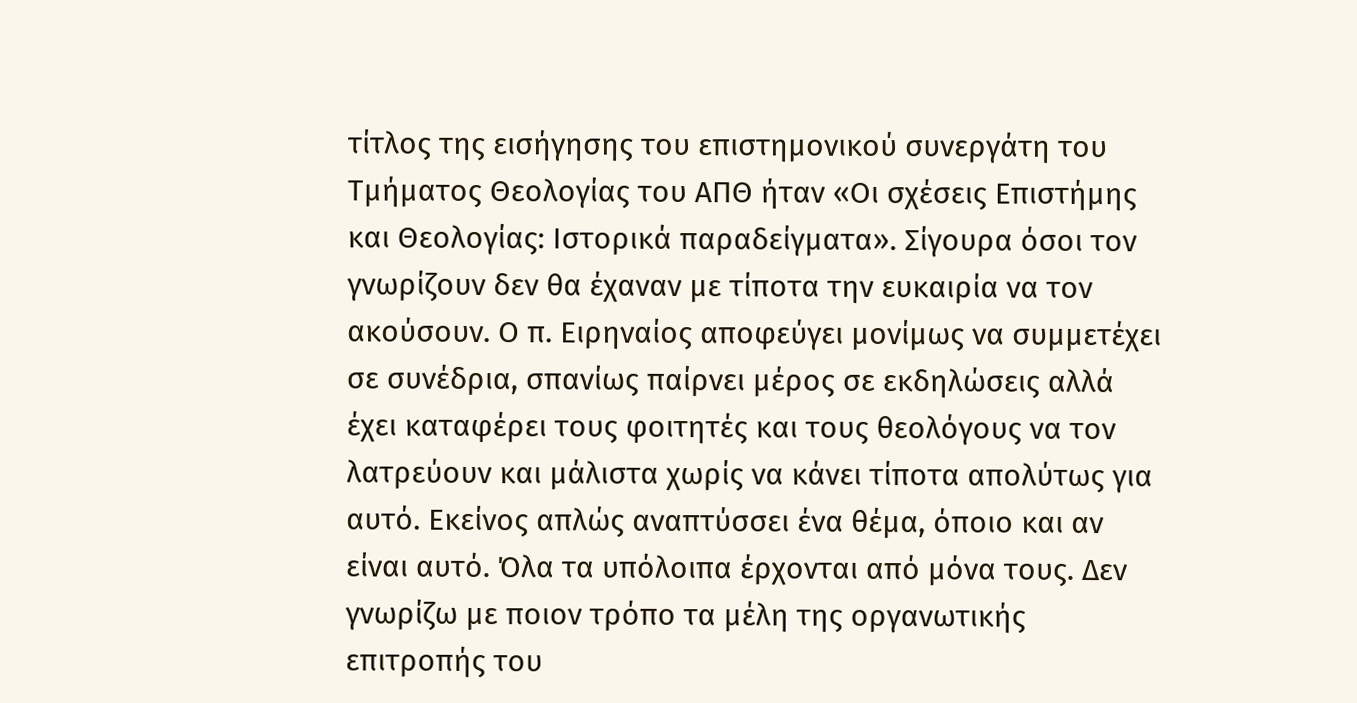τίτλος της εισήγησης του επιστημονικού συνεργάτη του Τμήματος Θεολογίας του ΑΠΘ ήταν «Οι σχέσεις Επιστήμης και Θεολογίας: Ιστορικά παραδείγματα». Σίγουρα όσοι τον γνωρίζουν δεν θα έχαναν με τίποτα την ευκαιρία να τον ακούσουν. Ο π. Ειρηναίος αποφεύγει μονίμως να συμμετέχει σε συνέδρια, σπανίως παίρνει μέρος σε εκδηλώσεις αλλά έχει καταφέρει τους φοιτητές και τους θεολόγους να τον λατρεύουν και μάλιστα χωρίς να κάνει τίποτα απολύτως για αυτό. Εκείνος απλώς αναπτύσσει ένα θέμα, όποιο και αν είναι αυτό. Όλα τα υπόλοιπα έρχονται από μόνα τους. Δεν γνωρίζω με ποιον τρόπο τα μέλη της οργανωτικής επιτροπής του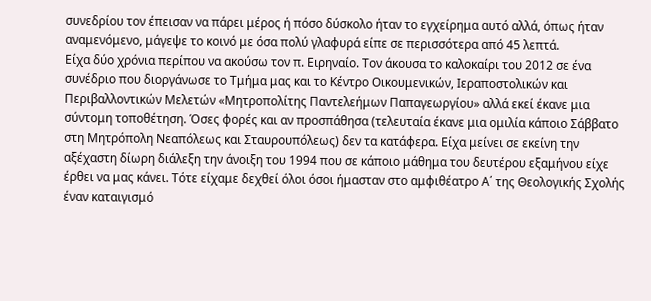συνεδρίου τον έπεισαν να πάρει μέρος ή πόσο δύσκολο ήταν το εγχείρημα αυτό αλλά, όπως ήταν αναμενόμενο, μάγεψε το κοινό με όσα πολύ γλαφυρά είπε σε περισσότερα από 45 λεπτά.
Είχα δύο χρόνια περίπου να ακούσω τον π. Ειρηναίο. Τον άκουσα το καλοκαίρι του 2012 σε ένα συνέδριο που διοργάνωσε το Τμήμα μας και το Κέντρο Οικουμενικών, Ιεραποστολικών και Περιβαλλοντικών Μελετών «Μητροπολίτης Παντελεήμων Παπαγεωργίου» αλλά εκεί έκανε μια σύντομη τοποθέτηση. Όσες φορές και αν προσπάθησα (τελευταία έκανε μια ομιλία κάποιο Σάββατο στη Μητρόπολη Νεαπόλεως και Σταυρουπόλεως) δεν τα κατάφερα. Είχα μείνει σε εκείνη την αξέχαστη δίωρη διάλεξη την άνοιξη του 1994 που σε κάποιο μάθημα του δευτέρου εξαμήνου είχε έρθει να μας κάνει. Τότε είχαμε δεχθεί όλοι όσοι ήμασταν στο αμφιθέατρο Α΄ της Θεολογικής Σχολής έναν καταιγισμό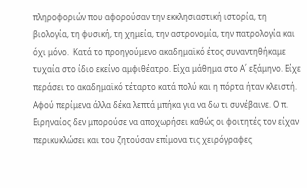πληροφοριών που αφορούσαν την εκκλησιαστική ιστορία, τη βιολογία, τη φυσική, τη χημεία, την αστρονομία, την πατρολογία και όχι μόνο.  Κατά το προηγούμενο ακαδημαϊκό έτος συναντηθήκαμε τυχαία στο ίδιο εκείνο αμφιθέατρο. Είχα μάθημα στο Α΄ εξάμηνο. Είχε περάσει το ακαδημαϊκό τέταρτο κατά πολύ και η πόρτα ήταν κλειστή. Αφού περίμενα άλλα δέκα λεπτά μπήκα για να δω τι συνέβαινε. Ο π. Ειρηναίος δεν μπορούσε να αποχωρήσει καθώς οι φοιτητές τον είχαν περικυκλώσει και του ζητούσαν επίμονα τις χειρόγραφες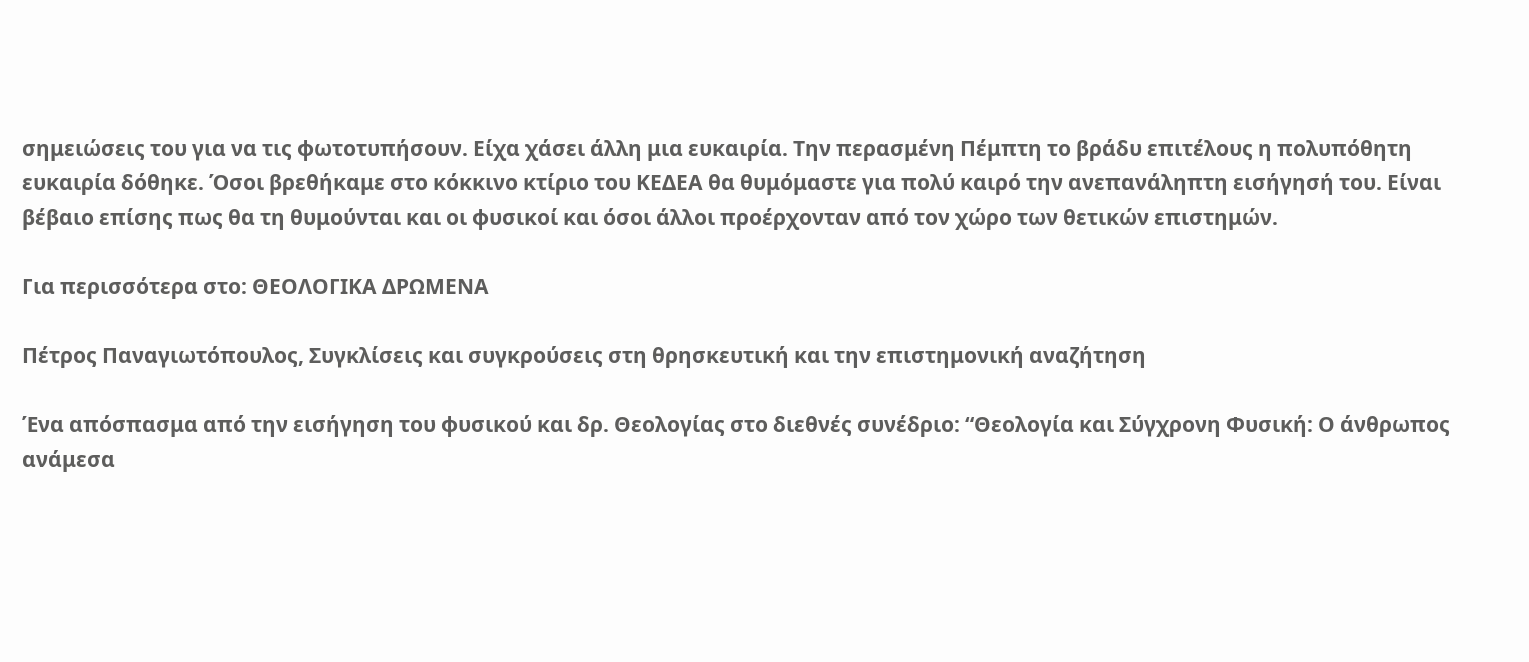σημειώσεις του για να τις φωτοτυπήσουν. Είχα χάσει άλλη μια ευκαιρία. Την περασμένη Πέμπτη το βράδυ επιτέλους η πολυπόθητη ευκαιρία δόθηκε. Όσοι βρεθήκαμε στο κόκκινο κτίριο του ΚΕΔΕΑ θα θυμόμαστε για πολύ καιρό την ανεπανάληπτη εισήγησή του. Είναι βέβαιο επίσης πως θα τη θυμούνται και οι φυσικοί και όσοι άλλοι προέρχονταν από τον χώρο των θετικών επιστημών.

Για περισσότερα στο: ΘΕΟΛΟΓΙΚΑ ΔΡΩΜΕΝΑ

Πέτρος Παναγιωτόπουλος, Συγκλίσεις και συγκρούσεις στη θρησκευτική και την επιστημονική αναζήτηση

Ένα απόσπασμα από την εισήγηση του φυσικού και δρ. Θεολογίας στο διεθνές συνέδριο: “Θεολογία και Σύγχρονη Φυσική: Ο άνθρωπος ανάμεσα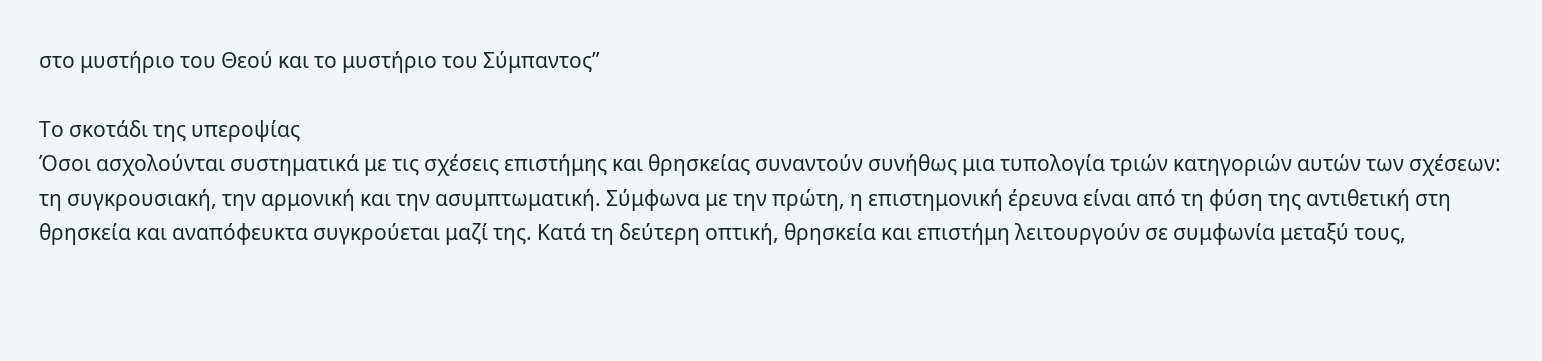στο μυστήριο του Θεού και το μυστήριο του Σύμπαντος”

Το σκοτάδι της υπεροψίας
Όσοι ασχολούνται συστηματικά με τις σχέσεις επιστήμης και θρησκείας συναντούν συνήθως μια τυπολογία τριών κατηγοριών αυτών των σχέσεων: τη συγκρουσιακή, την αρμονική και την ασυμπτωματική. Σύμφωνα με την πρώτη, η επιστημονική έρευνα είναι από τη φύση της αντιθετική στη θρησκεία και αναπόφευκτα συγκρούεται μαζί της. Κατά τη δεύτερη οπτική, θρησκεία και επιστήμη λειτουργούν σε συμφωνία μεταξύ τους,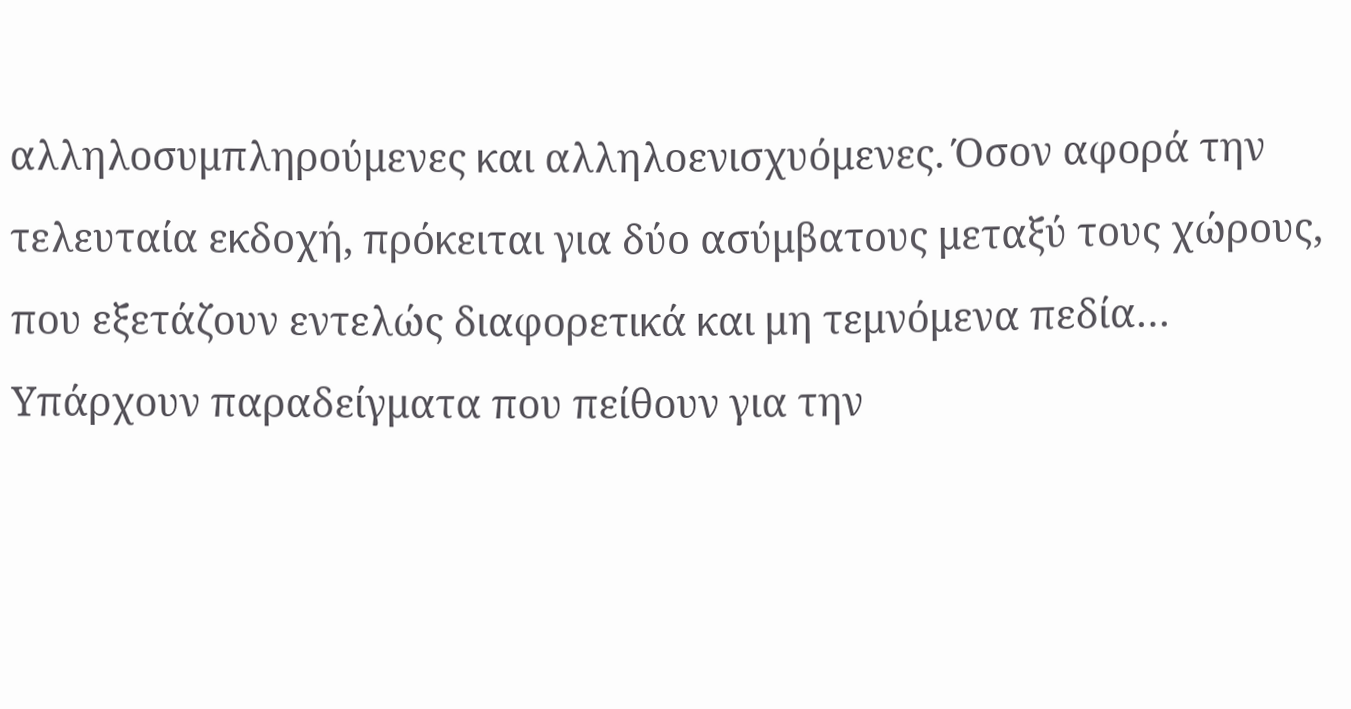αλληλοσυμπληρούμενες και αλληλοενισχυόμενες. Όσον αφορά την τελευταία εκδοχή, πρόκειται για δύο ασύμβατους μεταξύ τους χώρους, που εξετάζουν εντελώς διαφορετικά και μη τεμνόμενα πεδία…
Υπάρχουν παραδείγματα που πείθουν για την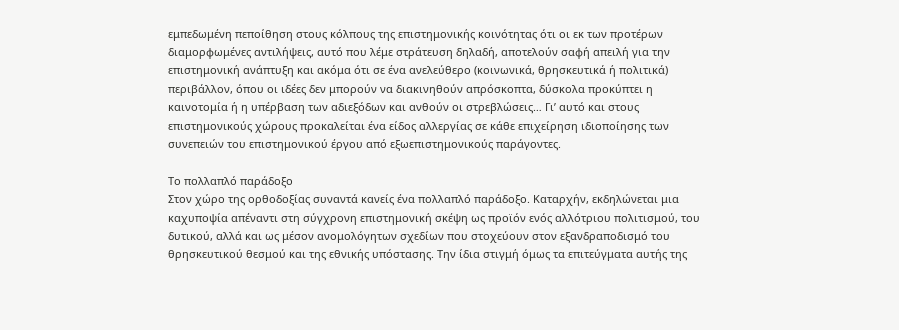εμπεδωμένη πεποίθηση στους κόλπους της επιστημονικής κοινότητας ότι οι εκ των προτέρων διαμορφωμένες αντιλήψεις, αυτό που λέμε στράτευση δηλαδή, αποτελούν σαφή απειλή για την επιστημονική ανάπτυξη και ακόμα ότι σε ένα ανελεύθερο (κοινωνικά, θρησκευτικά ή πολιτικά) περιβάλλον, όπου οι ιδέες δεν μπορούν να διακινηθούν απρόσκοπτα, δύσκολα προκύπτει η καινοτομία ή η υπέρβαση των αδιεξόδων και ανθούν οι στρεβλώσεις… Γι’ αυτό και στους επιστημονικούς χώρους προκαλείται ένα είδος αλλεργίας σε κάθε επιχείρηση ιδιοποίησης των συνεπειών του επιστημονικού έργου από εξωεπιστημονικούς παράγοντες.

Το πολλαπλό παράδοξο
Στον χώρο της ορθοδοξίας συναντά κανείς ένα πολλαπλό παράδοξο. Καταρχήν, εκδηλώνεται μια καχυποψία απέναντι στη σύγχρονη επιστημονική σκέψη ως προϊόν ενός αλλότριου πολιτισμού, του δυτικού, αλλά και ως μέσον ανομολόγητων σχεδίων που στοχεύουν στον εξανδραποδισμό του θρησκευτικού θεσμού και της εθνικής υπόστασης. Την ίδια στιγμή όμως τα επιτεύγματα αυτής της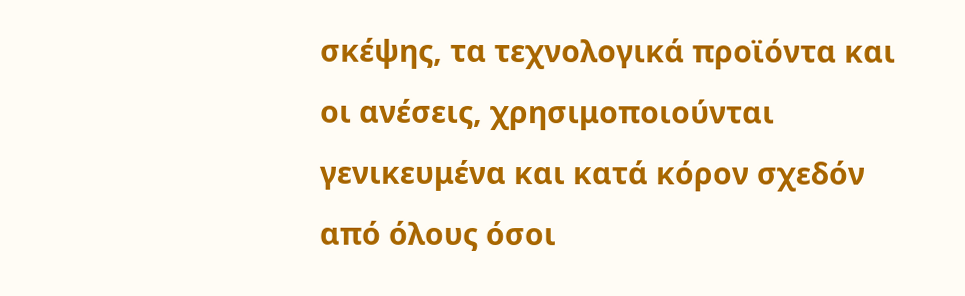σκέψης, τα τεχνολογικά προϊόντα και οι ανέσεις, χρησιμοποιούνται γενικευμένα και κατά κόρον σχεδόν από όλους όσοι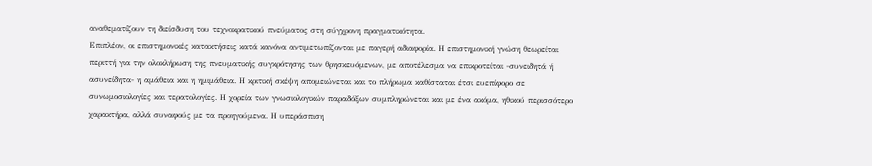αναθεματίζουν τη διείσδυση του τεχνοκρατικού πνεύματος στη σύγχρονη πραγματικότητα.
Επιπλέον, οι επιστημονικές κατακτήσεις κατά κανόνα αντιμετωπίζονται με παγερή αδιαφορία. Η επιστημονική γνώση θεωρείται περιττή για την ολοκλήρωση της πνευματικής συγκρότησης των θρησκευόμενων, με αποτέλεσμα να επικροτείται -συνειδητά ή ασυνείδητα- η αμάθεια και η ημιμάθεια. Η κριτική σκέψη απομειώνεται και το πλήρωμα καθίσταται έτσι ευεπίφορο σε συνωμοσιολογίες και τερατολογίες. Η χορεία των γνωσιολογικών παραδόξων συμπληρώνεται και με ένα ακόμα, ηθικού περισσότερο χαρακτήρα, αλλά συναφούς με τα προηγούμενα. Η υπεράσπιση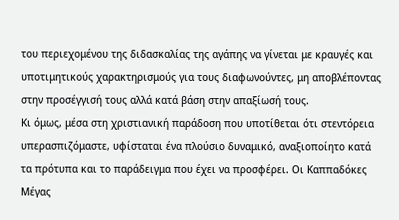του περιεχομένου της διδασκαλίας της αγάπης να γίνεται με κραυγές και υποτιμητικούς χαρακτηρισμούς για τους διαφωνούντες, μη αποβλέποντας στην προσέγγισή τους αλλά κατά βάση στην απαξίωσή τους.
Κι όμως, μέσα στη χριστιανική παράδοση που υποτίθεται ότι στεντόρεια υπερασπιζόμαστε, υφίσταται ένα πλούσιο δυναμικό, αναξιοποίητο κατά τα πρότυπα και το παράδειγμα που έχει να προσφέρει. Οι Καππαδόκες Μέγας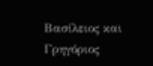Βασίλειος και Γρηγόριος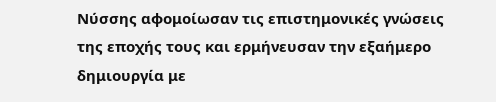Νύσσης αφομοίωσαν τις επιστημονικές γνώσεις της εποχής τους και ερμήνευσαν την εξαήμερο δημιουργία με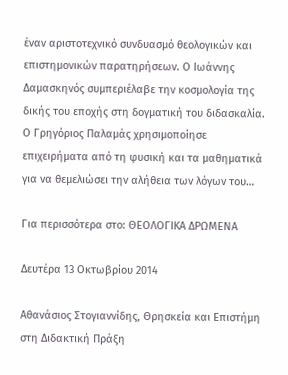έναν αριστοτεχνικό συνδυασμό θεολογικών και επιστημονικών παρατηρήσεων. Ο Ιωάννης Δαμασκηνός συμπεριέλαβε την κοσμολογία της δικής του εποχής στη δογματική του διδασκαλία. Ο Γρηγόριος Παλαμάς χρησιμοποίησε επιχειρήματα από τη φυσική και τα μαθηματικά για να θεμελιώσει την αλήθεια των λόγων του…

Για περισσότερα στο: ΘΕΟΛΟΓΙΚΑ ΔΡΩΜΕΝΑ

Δευτέρα 13 Οκτωβρίου 2014

Αθανάσιος Στογιαννίδης, Θρησκεία και Επιστήμη στη Διδακτική Πράξη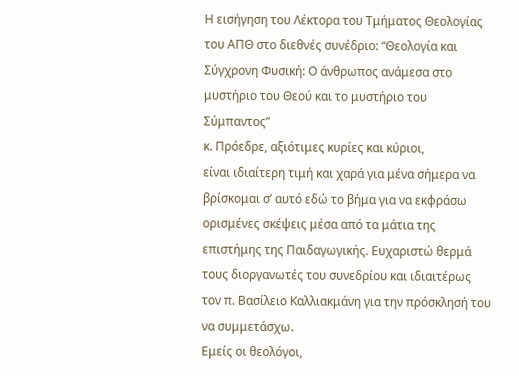Η εισήγηση του Λέκτορα του Τμήματος Θεολογίας του ΑΠΘ στο διεθνές συνέδριο: “Θεολογία και Σύγχρονη Φυσική: Ο άνθρωπος ανάμεσα στο μυστήριο του Θεού και το μυστήριο του Σύμπαντος”
κ. Πρόεδρε, αξιότιμες κυρίες και κύριοι,
είναι ιδιαίτερη τιμή και χαρά για μένα σήμερα να βρίσκομαι σ’ αυτό εδώ το βήμα για να εκφράσω ορισμένες σκέψεις μέσα από τα μάτια της επιστήμης της Παιδαγωγικής. Ευχαριστώ θερμά τους διοργανωτές του συνεδρίου και ιδιαιτέρως τον π. Βασίλειο Καλλιακμάνη για την πρόσκλησή του να συμμετάσχω.
Εμείς οι θεολόγοι,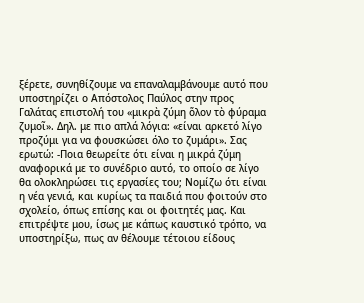ξέρετε, συνηθίζουμε να επαναλαμβάνουμε αυτό που υποστηρίζει ο Απόστολος Παύλος στην προς Γαλάτας επιστολή του «μικρὰ ζύμη ὅλον τὸ φύραμα ζυμοῖ». Δηλ. με πιο απλά λόγια: «είναι αρκετό λίγο προζύμι για να φουσκώσει όλο το ζυμάρι». Σας ερωτώ: -Ποια θεωρείτε ότι είναι η μικρά ζύμη αναφορικά με το συνέδριο αυτό, το οποίο σε λίγο θα ολοκληρώσει τις εργασίες του; Νομίζω ότι είναι η νέα γενιά, και κυρίως τα παιδιά που φοιτούν στο σχολείο, όπως επίσης και οι φοιτητές μας. Και επιτρέψτε μου, ίσως με κάπως καυστικό τρόπο, να υποστηρίξω, πως αν θέλουμε τέτοιου είδους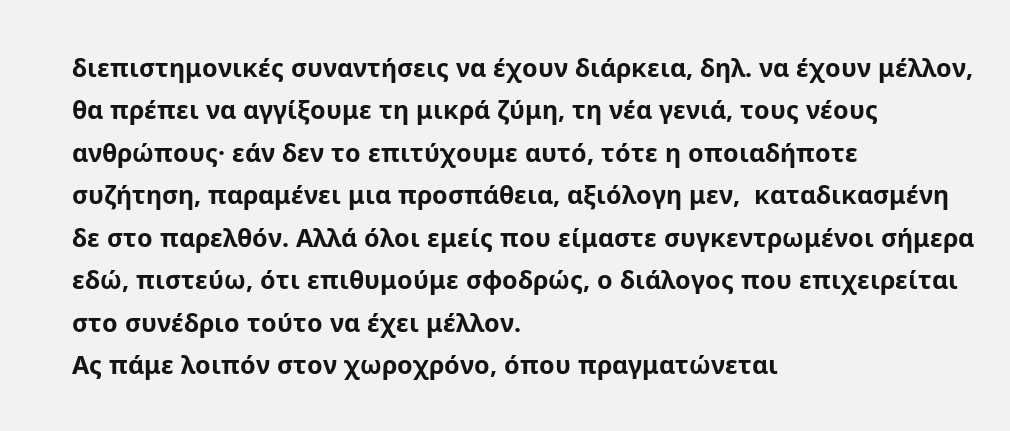διεπιστημονικές συναντήσεις να έχουν διάρκεια, δηλ. να έχουν μέλλον, θα πρέπει να αγγίξουμε τη μικρά ζύμη, τη νέα γενιά, τους νέους ανθρώπους· εάν δεν το επιτύχουμε αυτό, τότε η οποιαδήποτε συζήτηση, παραμένει μια προσπάθεια, αξιόλογη μεν,  καταδικασμένη δε στο παρελθόν. Αλλά όλοι εμείς που είμαστε συγκεντρωμένοι σήμερα εδώ, πιστεύω, ότι επιθυμούμε σφοδρώς, ο διάλογος που επιχειρείται στο συνέδριο τούτο να έχει μέλλον.
Ας πάμε λοιπόν στον χωροχρόνο, όπου πραγματώνεται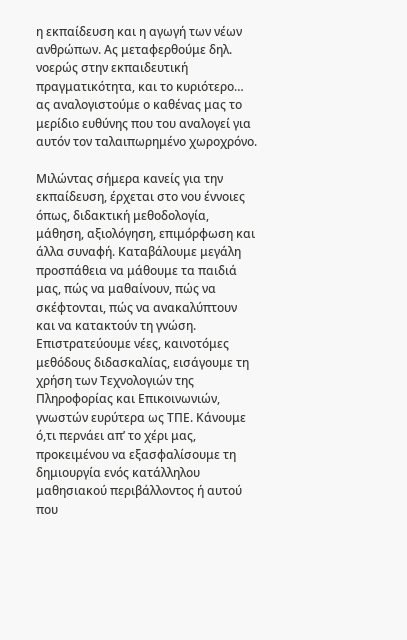η εκπαίδευση και η αγωγή των νέων ανθρώπων. Ας μεταφερθούμε δηλ. νοερώς στην εκπαιδευτική πραγματικότητα, και το κυριότερο… ας αναλογιστούμε ο καθένας μας το μερίδιο ευθύνης που του αναλογεί για αυτόν τον ταλαιπωρημένο χωροχρόνο.

Μιλώντας σήμερα κανείς για την εκπαίδευση, έρχεται στο νου έννοιες όπως, διδακτική μεθοδολογία, μάθηση, αξιολόγηση, επιμόρφωση και άλλα συναφή. Καταβάλουμε μεγάλη προσπάθεια να μάθουμε τα παιδιά μας, πώς να μαθαίνουν, πώς να σκέφτονται, πώς να ανακαλύπτουν και να κατακτούν τη γνώση. Επιστρατεύουμε νέες, καινοτόμες μεθόδους διδασκαλίας, εισάγουμε τη χρήση των Τεχνολογιών της Πληροφορίας και Επικοινωνιών, γνωστών ευρύτερα ως ΤΠΕ. Κάνουμε ό,τι περνάει απ’ το χέρι μας, προκειμένου να εξασφαλίσουμε τη δημιουργία ενός κατάλληλου μαθησιακού περιβάλλοντος ή αυτού που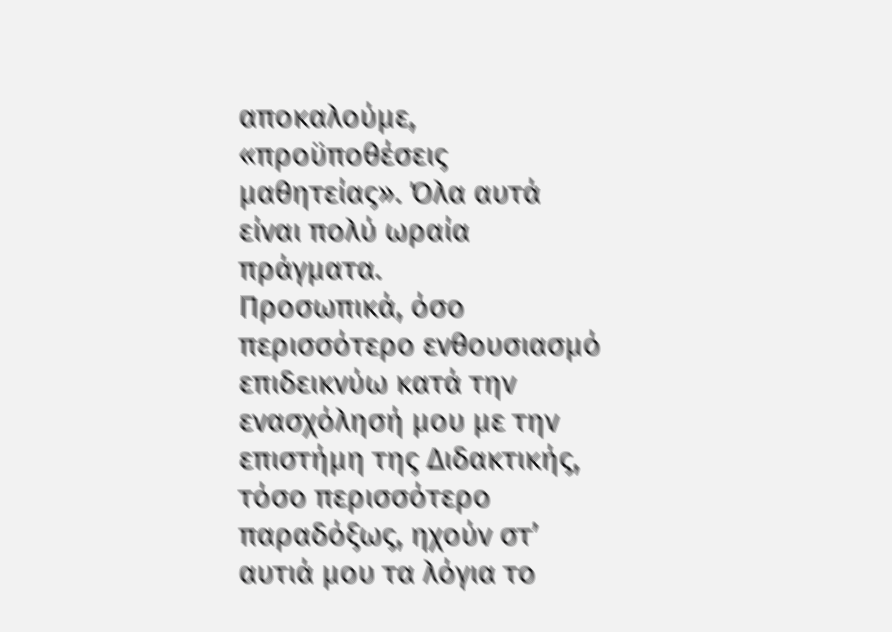αποκαλούμε, «προϋποθέσεις μαθητείας». Όλα αυτά είναι πολύ ωραία πράγματα.
Προσωπικά, όσο περισσότερο ενθουσιασμό επιδεικνύω κατά την ενασχόλησή μου με την επιστήμη της Διδακτικής, τόσο περισσότερο παραδόξως, ηχούν στ’ αυτιά μου τα λόγια το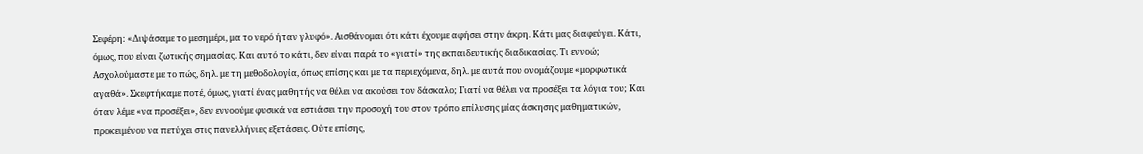Σεφέρη: «Διψάσαμε το μεσημέρι, μα το νερό ήταν γλυφό». Αισθάνομαι ότι κάτι έχουμε αφήσει στην άκρη. Κάτι μας διαφεύγει. Κάτι, όμως, που είναι ζωτικής σημασίας. Και αυτό το κάτι, δεν είναι παρά το «γιατί» της εκπαιδευτικής διαδικασίας. Τι εννοώ; Ασχολούμαστε με το πώς, δηλ. με τη μεθοδολογία, όπως επίσης και με τα περιεχόμενα, δηλ. με αυτά που ονομάζουμε «μορφωτικά αγαθά». Σκεφτήκαμε ποτέ, όμως, γιατί ένας μαθητής να θέλει να ακούσει τον δάσκαλο; Γιατί να θέλει να προσέξει τα λόγια του; Και όταν λέμε «να προσέξει», δεν εννοούμε φυσικά να εστιάσει την προσοχή του στον τρόπο επίλυσης μίας άσκησης μαθηματικών, προκειμένου να πετύχει στις πανελλήνιες εξετάσεις. Ούτε επίσης,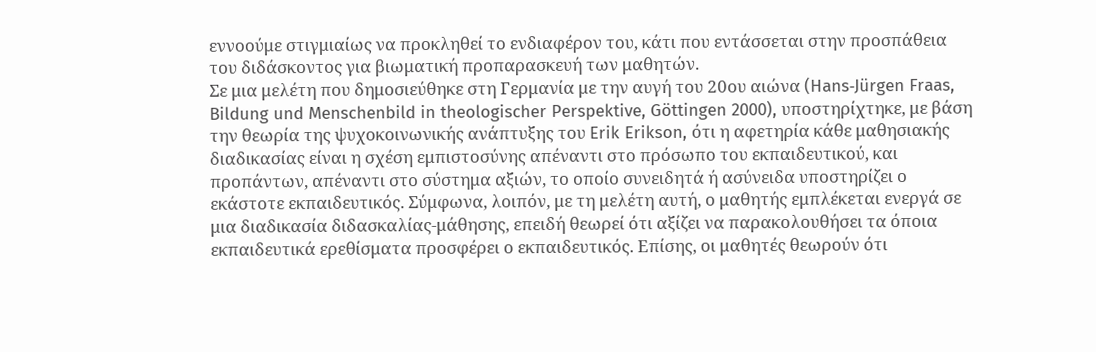εννοούμε στιγμιαίως να προκληθεί το ενδιαφέρον του, κάτι που εντάσσεται στην προσπάθεια του διδάσκοντος για βιωματική προπαρασκευή των μαθητών.
Σε μια μελέτη που δημοσιεύθηκε στη Γερμανία με την αυγή του 20ου αιώνα (Hans‐Jürgen Fraas, Bildung und Menschenbild in theologischer Perspektive, Göttingen 2000), υποστηρίχτηκε, με βάση την θεωρία της ψυχοκοινωνικής ανάπτυξης του Erik Erikson, ότι η αφετηρία κάθε μαθησιακής διαδικασίας είναι η σχέση εμπιστοσύνης απέναντι στο πρόσωπο του εκπαιδευτικού, και προπάντων, απέναντι στο σύστημα αξιών, το οποίο συνειδητά ή ασύνειδα υποστηρίζει ο εκάστοτε εκπαιδευτικός. Σύμφωνα, λοιπόν, με τη μελέτη αυτή, ο μαθητής εμπλέκεται ενεργά σε μια διαδικασία διδασκαλίας-μάθησης, επειδή θεωρεί ότι αξίζει να παρακολουθήσει τα όποια εκπαιδευτικά ερεθίσματα προσφέρει ο εκπαιδευτικός. Επίσης, οι μαθητές θεωρούν ότι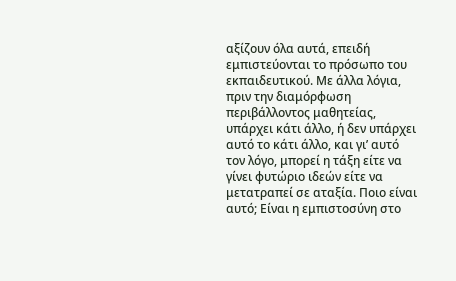αξίζουν όλα αυτά, επειδή εμπιστεύονται το πρόσωπο του εκπαιδευτικού. Με άλλα λόγια, πριν την διαμόρφωση περιβάλλοντος μαθητείας, υπάρχει κάτι άλλο, ή δεν υπάρχει αυτό το κάτι άλλο, και γι’ αυτό τον λόγο, μπορεί η τάξη είτε να γίνει φυτώριο ιδεών είτε να μετατραπεί σε αταξία. Ποιο είναι αυτό; Είναι η εμπιστοσύνη στο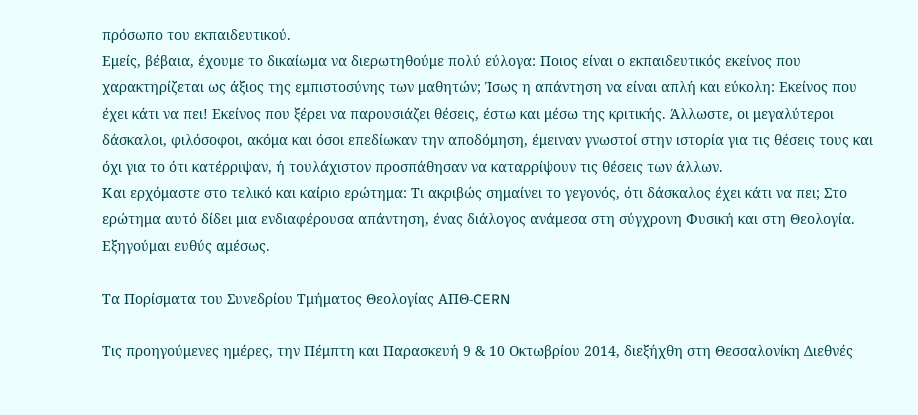πρόσωπο του εκπαιδευτικού.
Εμείς, βέβαια, έχουμε το δικαίωμα να διερωτηθούμε πολύ εύλογα: Ποιος είναι ο εκπαιδευτικός εκείνος που χαρακτηρίζεται ως άξιος της εμπιστοσύνης των μαθητών; Ίσως η απάντηση να είναι απλή και εύκολη: Εκείνος που έχει κάτι να πει! Εκείνος που ξέρει να παρουσιάζει θέσεις, έστω και μέσω της κριτικής. Άλλωστε, οι μεγαλύτεροι δάσκαλοι, φιλόσοφοι, ακόμα και όσοι επεδίωκαν την αποδόμηση, έμειναν γνωστοί στην ιστορία για τις θέσεις τους και όχι για το ότι κατέρριψαν, ή τουλάχιστον προσπάθησαν να καταρρίψουν τις θέσεις των άλλων.
Και ερχόμαστε στο τελικό και καίριο ερώτημα: Τι ακριβώς σημαίνει το γεγονός, ότι δάσκαλος έχει κάτι να πει; Στο ερώτημα αυτό δίδει μια ενδιαφέρουσα απάντηση, ένας διάλογος ανάμεσα στη σύγχρονη Φυσική και στη Θεολογία. Εξηγούμαι ευθύς αμέσως.

Τα Πορίσματα του Συνεδρίου Τμήματος Θεολογίας ΑΠΘ-CERN

Τις προηγούμενες ημέρες, την Πέμπτη και Παρασκευή 9 & 10 Οκτωβρίου 2014, διεξήχθη στη Θεσσαλονίκη Διεθνές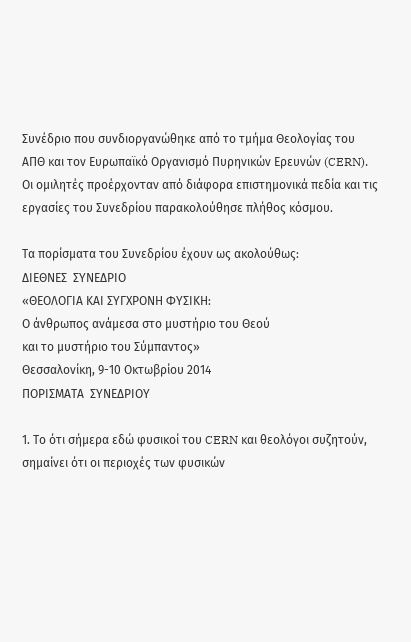Συνέδριο που συνδιοργανώθηκε από το τμήμα Θεολογίας του ΑΠΘ και τον Ευρωπαϊκό Οργανισμό Πυρηνικών Ερευνών (CERN). Οι ομιλητές προέρχονταν από διάφορα επιστημονικά πεδία και τις εργασίες του Συνεδρίου παρακολούθησε πλήθος κόσμου.

Τα πορίσματα του Συνεδρίου έχουν ως ακολούθως:
ΔΙΕΘΝΕΣ  ΣΥΝΕΔΡΙΟ
«ΘΕΟΛΟΓΙΑ ΚΑΙ ΣΥΓΧΡΟΝΗ ΦΥΣΙΚΗ:
Ο άνθρωπος ανάμεσα στο μυστήριο του Θεού
και το μυστήριο του Σύμπαντος»
Θεσσαλονίκη, 9-10 Οκτωβρίου 2014
ΠΟΡΙΣΜΑΤΑ  ΣΥΝΕΔΡΙΟΥ

1. Το ότι σήμερα εδώ φυσικοί του CERN και θεολόγοι συζητούν, σημαίνει ότι οι περιοχές των φυσικών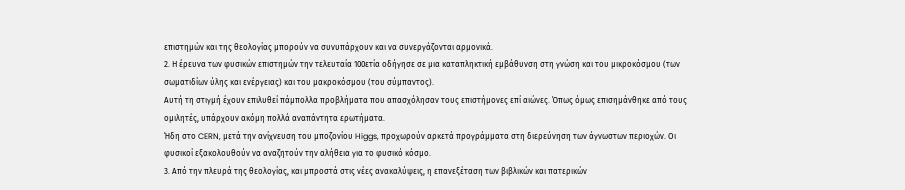επιστημών και της θεολογίας μπορούν να συνυπάρχουν και να συνεργάζονται αρμονικά.
2. Η έρευνα των φυσικών επιστημών την τελευταία 100ετία οδήγησε σε μια καταπληκτική εμβάθυνση στη γνώση και του μικροκόσμου (των σωματιδίων ύλης και ενέργειας) και του μακροκόσμου (του σύμπαντος).
Αυτή τη στιγμή έχουν επιλυθεί πάμπολλα προβλήματα που απασχόλησαν τους επιστήμονες επί αιώνες. Όπως όμως επισημάνθηκε από τους ομιλητές, υπάρχουν ακόμη πολλά αναπάντητα ερωτήματα.
Ήδη στο CERN, μετά την ανίχνευση του μποζονίου Higgs, προχωρούν αρκετά προγράμματα στη διερεύνηση των άγνωστων περιοχών. Οι φυσικοί εξακολουθούν να αναζητούν την αλήθεια για το φυσικό κόσμο.
3. Από την πλευρά της θεολογίας, και μπροστά στις νέες ανακαλύψεις, η επανεξέταση των βιβλικών και πατερικών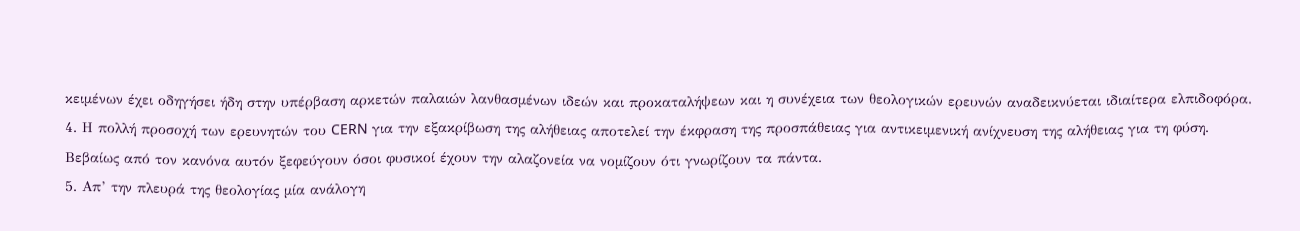κειμένων έχει οδηγήσει ήδη στην υπέρβαση αρκετών παλαιών λανθασμένων ιδεών και προκαταλήψεων και η συνέχεια των θεολογικών ερευνών αναδεικνύεται ιδιαίτερα ελπιδοφόρα.
4. Η πολλή προσοχή των ερευνητών του CERN για την εξακρίβωση της αλήθειας αποτελεί την έκφραση της προσπάθειας για αντικειμενική ανίχνευση της αλήθειας για τη φύση. Βεβαίως από τον κανόνα αυτόν ξεφεύγουν όσοι φυσικοί έχουν την αλαζονεία να νομίζουν ότι γνωρίζουν τα πάντα.
5. Απ’ την πλευρά της θεολογίας μία ανάλογη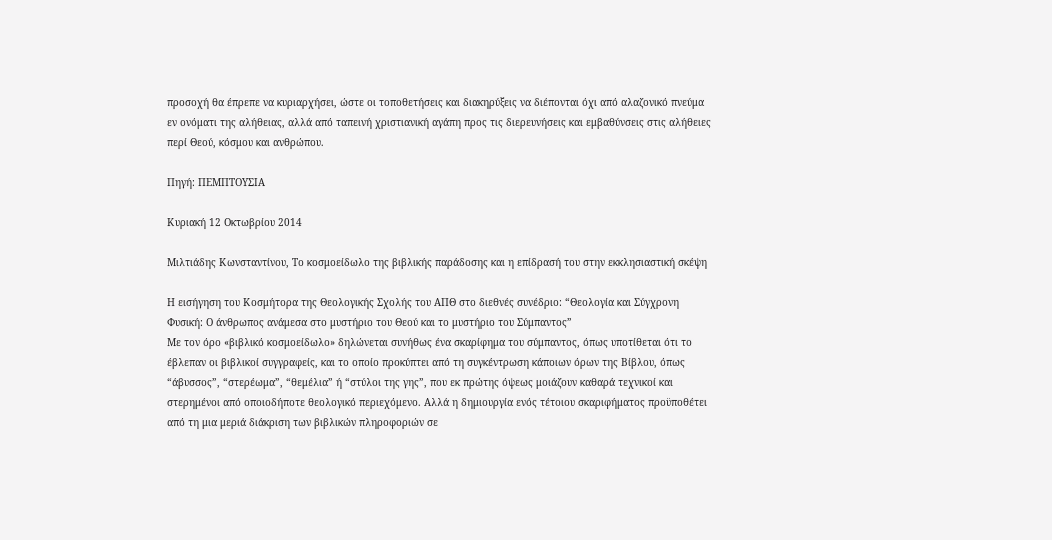προσοχή θα έπρεπε να κυριαρχήσει, ώστε οι τοποθετήσεις και διακηρύξεις να διέπονται όχι από αλαζονικό πνεύμα εν ονόματι της αλήθειας, αλλά από ταπεινή χριστιανική αγάπη προς τις διερευνήσεις και εμβαθύνσεις στις αλήθειες περί Θεού, κόσμου και ανθρώπου.

Πηγή: ΠΕΜΠΤΟΥΣΙΑ

Κυριακή 12 Οκτωβρίου 2014

Μιλτιάδης Κωνσταντίνου, Το κοσμοείδωλο της βιβλικής παράδοσης και η επίδρασή του στην εκκλησιαστική σκέψη

Η εισήγηση του Κοσμήτορα της Θεολογικής Σχολής του ΑΠΘ στο διεθνές συνέδριο: “Θεολογία και Σύγχρονη Φυσική: Ο άνθρωπος ανάμεσα στο μυστήριο του Θεού και το μυστήριο του Σύμπαντος”
Με τον όρο «βιβλικό κοσμοείδωλο» δηλώνεται συνήθως ένα σκαρίφημα του σύμπαντος, όπως υποτίθεται ότι το έβλεπαν οι βιβλικοί συγγραφείς, και το οποίο προκύπτει από τη συγκέντρωση κάποιων όρων της Βίβλου, όπως “άβυσσος”, “στερέωμα”, “θεμέλια” ή “στύλοι της γης”, που εκ πρώτης όψεως μοιάζουν καθαρά τεχνικοί και στερημένοι από οποιοδήποτε θεολογικό περιεχόμενο. Αλλά η δημιουργία ενός τέτοιου σκαριφήματος προϋποθέτει από τη μια μεριά διάκριση των βιβλικών πληροφοριών σε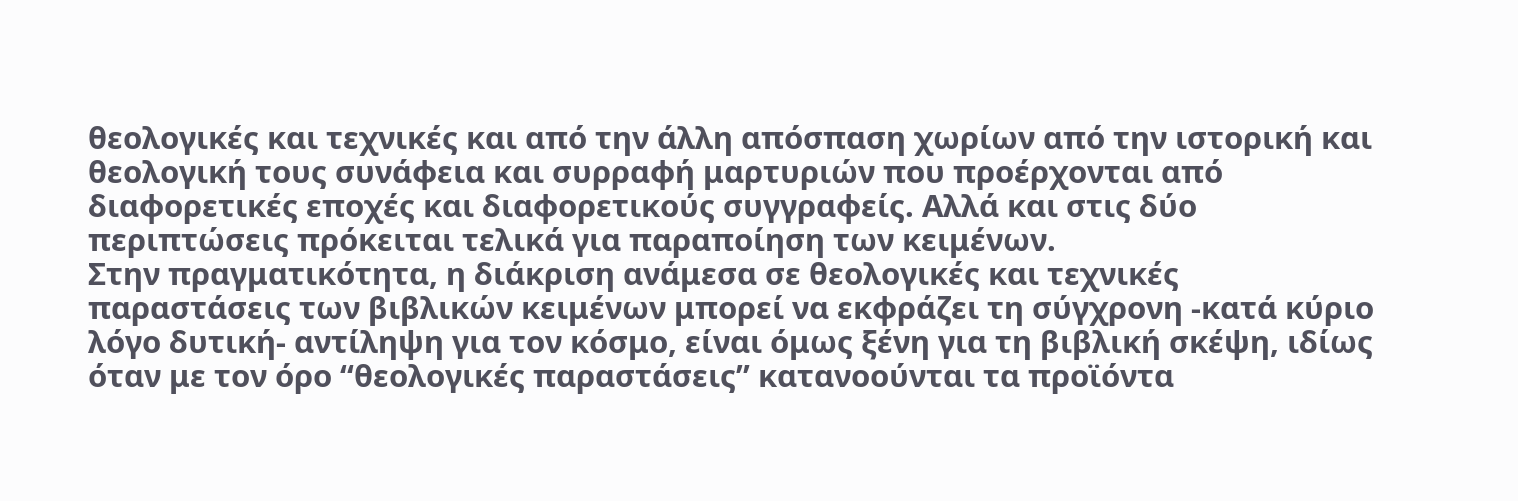θεολογικές και τεχνικές και από την άλλη απόσπαση χωρίων από την ιστορική και θεολογική τους συνάφεια και συρραφή μαρτυριών που προέρχονται από διαφορετικές εποχές και διαφορετικούς συγγραφείς. Αλλά και στις δύο περιπτώσεις πρόκειται τελικά για παραποίηση των κειμένων.
Στην πραγματικότητα, η διάκριση ανάμεσα σε θεολογικές και τεχνικές παραστάσεις των βιβλικών κειμένων μπορεί να εκφράζει τη σύγχρονη -κατά κύριο λόγο δυτική- αντίληψη για τον κόσμο, είναι όμως ξένη για τη βιβλική σκέψη, ιδίως όταν με τον όρο “θεολογικές παραστάσεις” κατανοούνται τα προϊόντα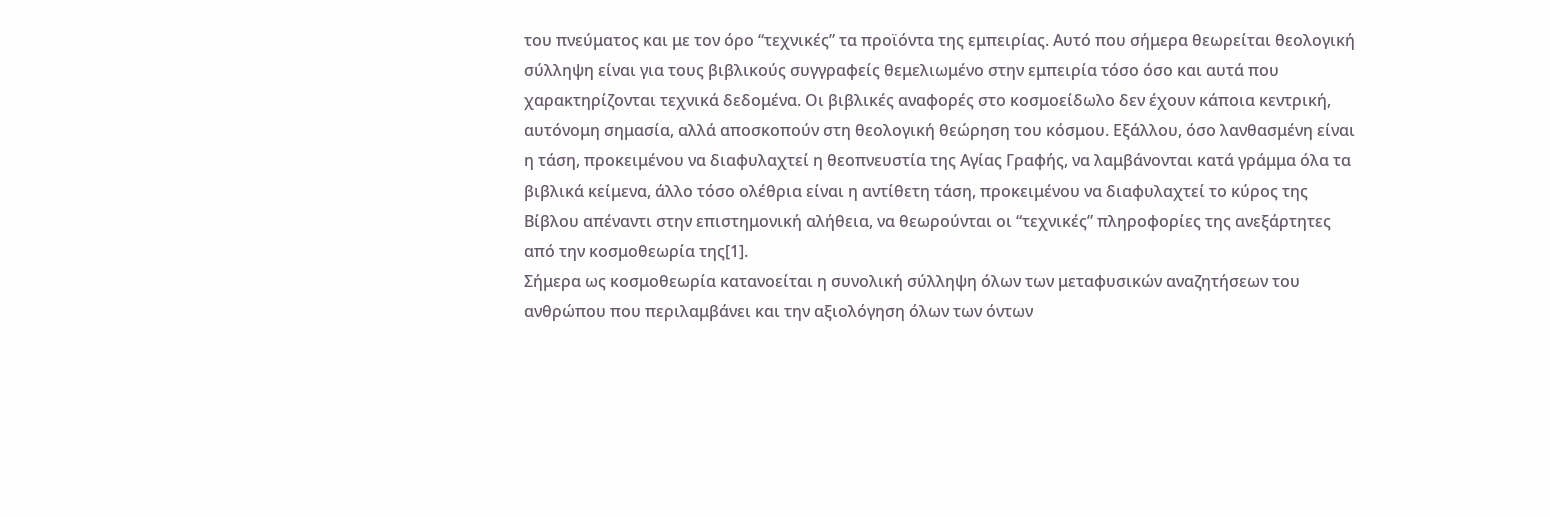του πνεύματος και με τον όρο “τεχνικές” τα προϊόντα της εμπειρίας. Αυτό που σήμερα θεωρείται θεολογική σύλληψη είναι για τους βιβλικούς συγγραφείς θεμελιωμένο στην εμπειρία τόσο όσο και αυτά που χαρακτηρίζονται τεχνικά δεδομένα. Οι βιβλικές αναφορές στο κοσμοείδωλο δεν έχουν κάποια κεντρική, αυτόνομη σημασία, αλλά αποσκοπούν στη θεολογική θεώρηση του κόσμου. Εξάλλου, όσο λανθασμένη είναι η τάση, προκειμένου να διαφυλαχτεί η θεοπνευστία της Αγίας Γραφής, να λαμβάνονται κατά γράμμα όλα τα βιβλικά κείμενα, άλλο τόσο ολέθρια είναι η αντίθετη τάση, προκειμένου να διαφυλαχτεί το κύρος της Βίβλου απέναντι στην επιστημονική αλήθεια, να θεωρούνται οι “τεχνικές” πληροφορίες της ανεξάρτητες από την κοσμοθεωρία της[1].
Σήμερα ως κοσμοθεωρία κατανοείται η συνολική σύλληψη όλων των μεταφυσικών αναζητήσεων του ανθρώπου που περιλαμβάνει και την αξιολόγηση όλων των όντων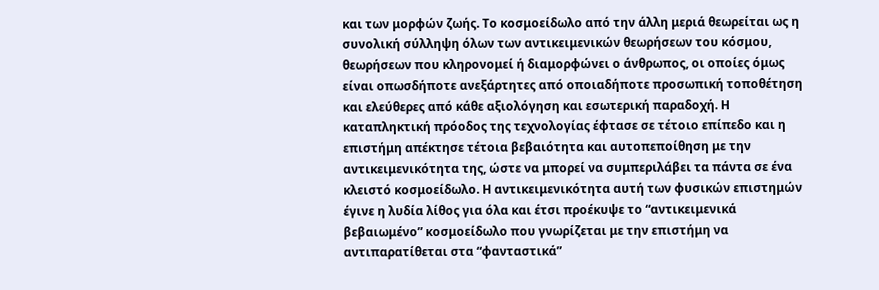και των μορφών ζωής. Το κοσμοείδωλο από την άλλη μεριά θεωρείται ως η συνολική σύλληψη όλων των αντικειμενικών θεωρήσεων του κόσμου, θεωρήσεων που κληρονομεί ή διαμορφώνει ο άνθρωπος, οι οποίες όμως είναι οπωσδήποτε ανεξάρτητες από οποιαδήποτε προσωπική τοποθέτηση και ελεύθερες από κάθε αξιολόγηση και εσωτερική παραδοχή. Η καταπληκτική πρόοδος της τεχνολογίας έφτασε σε τέτοιο επίπεδο και η επιστήμη απέκτησε τέτοια βεβαιότητα και αυτοπεποίθηση με την αντικειμενικότητα της, ώστε να μπορεί να συμπεριλάβει τα πάντα σε ένα κλειστό κοσμοείδωλο. Η αντικειμενικότητα αυτή των φυσικών επιστημών έγινε η λυδία λίθος για όλα και έτσι προέκυψε το “αντικειμενικά βεβαιωμένο” κοσμοείδωλο που γνωρίζεται με την επιστήμη να αντιπαρατίθεται στα “φανταστικά”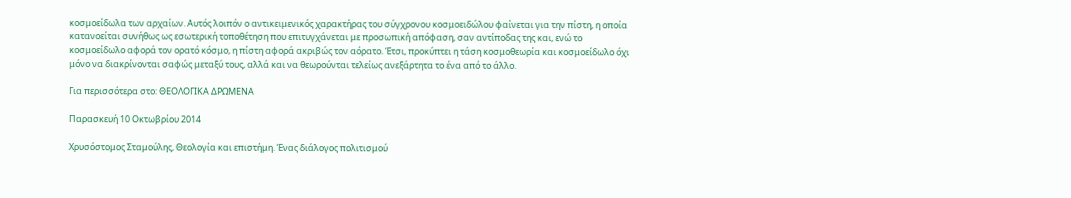κοσμοείδωλα των αρχαίων. Αυτός λοιπόν ο αντικειμενικός χαρακτήρας του σύγχρονου κοσμοειδώλου φαίνεται για την πίστη, η οποία κατανοείται συνήθως ως εσωτερική τοποθέτηση που επιτυγχάνεται με προσωπική απόφαση, σαν αντίποδας της και, ενώ το κοσμοείδωλο αφορά τον ορατό κόσμο, η πίστη αφορά ακριβώς τον αόρατο. Έτσι, προκύπτει η τάση κοσμοθεωρία και κοσμοείδωλο όχι μόνο να διακρίνονται σαφώς μεταξύ τους, αλλά και να θεωρούνται τελείως ανεξάρτητα το ένα από το άλλο.

Για περισσότερα στο: ΘΕΟΛΟΓΙΚΑ ΔΡΩΜΕΝΑ

Παρασκευή 10 Οκτωβρίου 2014

Χρυσόστομος Σταμούλης, Θεολογία και επιστήμη. Ένας διάλογος πολιτισμού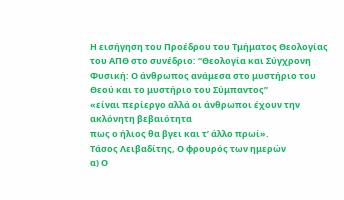Η εισήγηση του Προέδρου του Τμήματος Θεολογίας του ΑΠΘ στο συνέδριο: “Θεολογία και Σύγχρονη Φυσική: Ο άνθρωπος ανάμεσα στο μυστήριο του Θεού και το μυστήριο του Σύμπαντος”
«είναι περίεργο αλλά οι άνθρωποι έχουν την ακλόνητη βεβαιότητα
πως ο ήλιος θα βγει και τ’ άλλο πρωί».
Τάσος Λειβαδίτης, Ο φρουρός των ημερών
α) Ο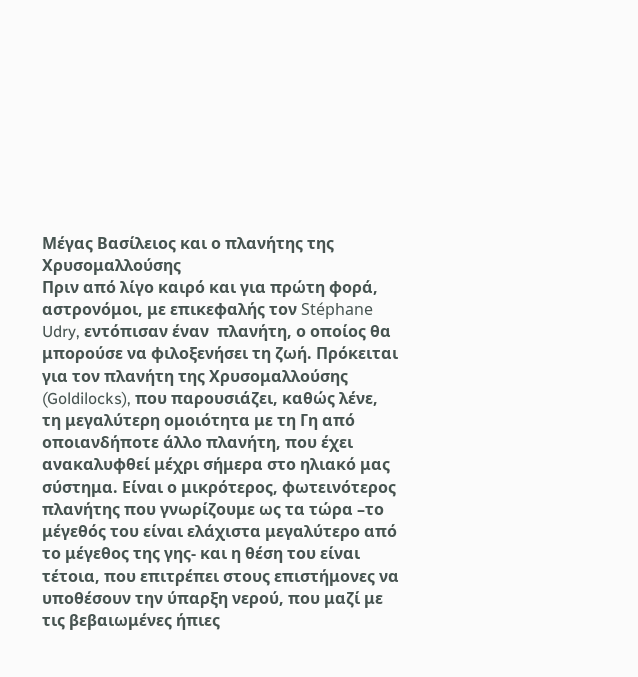Μέγας Βασίλειος και ο πλανήτης της Χρυσομαλλούσης
Πριν από λίγο καιρό και για πρώτη φορά, αστρονόμοι, με επικεφαλής τον Stéphane Udry, εντόπισαν έναν  πλανήτη, ο οποίος θα μπορούσε να φιλοξενήσει τη ζωή. Πρόκειται για τον πλανήτη της Χρυσομαλλούσης (Goldilocks), που παρουσιάζει, καθώς λένε,  τη μεγαλύτερη ομοιότητα με τη Γη από οποιανδήποτε άλλο πλανήτη, που έχει ανακαλυφθεί μέχρι σήμερα στο ηλιακό μας σύστημα. Είναι ο μικρότερος, φωτεινότερος πλανήτης που γνωρίζουμε ως τα τώρα –το μέγεθός του είναι ελάχιστα μεγαλύτερο από το μέγεθος της γης- και η θέση του είναι τέτοια, που επιτρέπει στους επιστήμονες να υποθέσουν την ύπαρξη νερού, που μαζί με τις βεβαιωμένες ήπιες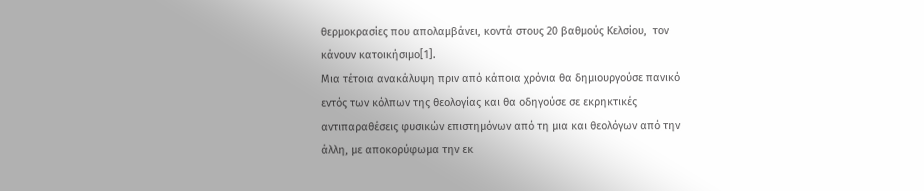θερμοκρασίες που απολαμβάνει, κοντά στους 20 βαθμούς Κελσίου,  τον κάνουν κατοικήσιμο[1].
Μια τέτοια ανακάλυψη πριν από κάποια χρόνια θα δημιουργούσε πανικό εντός των κόλπων της θεολογίας και θα οδηγούσε σε εκρηκτικές αντιπαραθέσεις φυσικών επιστημόνων από τη μια και θεολόγων από την άλλη, με αποκορύφωμα την εκ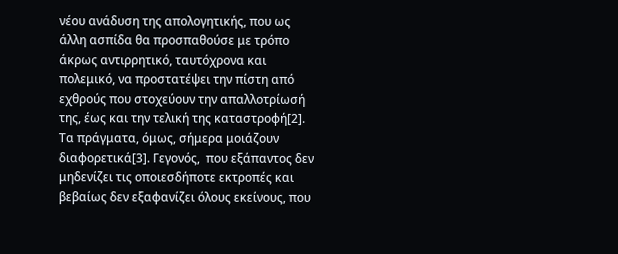νέου ανάδυση της απολογητικής, που ως άλλη ασπίδα θα προσπαθούσε με τρόπο άκρως αντιρρητικό, ταυτόχρονα και πολεμικό, να προστατέψει την πίστη από εχθρούς που στοχεύουν την απαλλοτρίωσή της, έως και την τελική της καταστροφή[2]. Τα πράγματα, όμως, σήμερα μοιάζουν διαφορετικά[3]. Γεγονός,  που εξάπαντος δεν μηδενίζει τις οποιεσδήποτε εκτροπές και βεβαίως δεν εξαφανίζει όλους εκείνους, που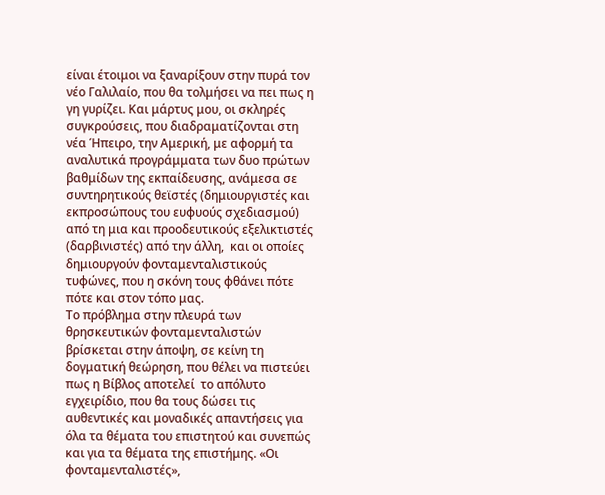είναι έτοιμοι να ξαναρίξουν στην πυρά τον νέο Γαλιλαίο, που θα τολμήσει να πει πως η γη γυρίζει. Και μάρτυς μου, οι σκληρές συγκρούσεις, που διαδραματίζονται στη νέα Ήπειρο, την Αμερική, με αφορμή τα αναλυτικά προγράμματα των δυο πρώτων βαθμίδων της εκπαίδευσης, ανάμεσα σε συντηρητικούς θεϊστές (δημιουργιστές και εκπροσώπους του ευφυούς σχεδιασμού) από τη μια και προοδευτικούς εξελικτιστές (δαρβινιστές) από την άλλη,  και οι οποίες δημιουργούν φονταμενταλιστικούς  τυφώνες, που η σκόνη τους φθάνει πότε πότε και στον τόπο μας.
Το πρόβλημα στην πλευρά των θρησκευτικών φονταμενταλιστών βρίσκεται στην άποψη, σε κείνη τη δογματική θεώρηση, που θέλει να πιστεύει πως η Βίβλος αποτελεί  το απόλυτο εγχειρίδιο, που θα τους δώσει τις αυθεντικές και μοναδικές απαντήσεις για όλα τα θέματα του επιστητού και συνεπώς και για τα θέματα της επιστήμης. «Οι φονταμενταλιστές»,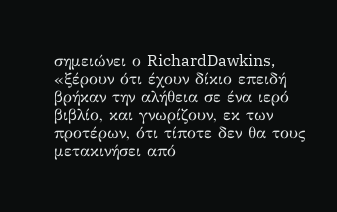σημειώνει ο RichardDawkins, «ξέρουν ότι έχουν δίκιο επειδή βρήκαν την αλήθεια σε ένα ιερό βιβλίο, και γνωρίζουν, εκ των προτέρων, ότι τίποτε δεν θα τους μετακινήσει από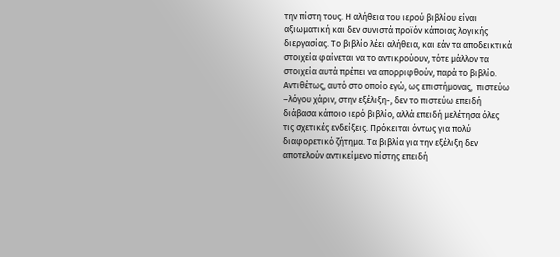την πίστη τους. Η αλήθεια του ιερού βιβλίου είναι αξιωματική και δεν συνιστά προϊόν κάποιας λογικής διεργασίας. Το βιβλίο λέει αλήθεια, και εάν τα αποδεικτικά στοιχεία φαίνεται να το αντικρούουν, τότε μάλλον τα στοιχεία αυτά πρέπει να απορριφθούν, παρά το βιβλίο. Αντιθέτως, αυτό στο οποίο εγώ, ως επιστήμονας,  πιστεύω –λόγου χάριν, στην εξέλιξη-, δεν το πιστεύω επειδή διάβασα κάποιο ιερό βιβλίο, αλλά επειδή μελέτησα όλες τις σχετικές ενδείξεις. Πρόκειται όντως για πολύ διαφορετικό ζήτημα. Τα βιβλία για την εξέλιξη δεν αποτελούν αντικείμενο πίστης επειδή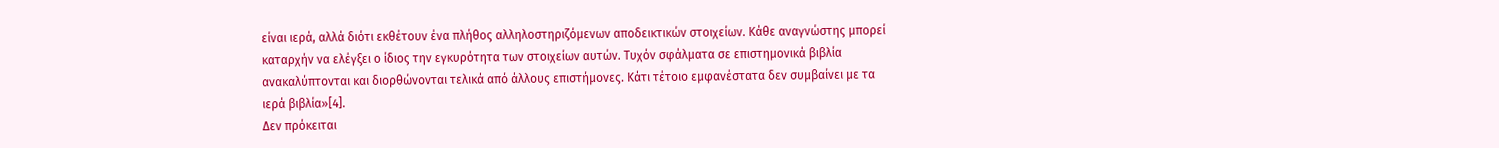είναι ιερά, αλλά διότι εκθέτουν ένα πλήθος αλληλοστηριζόμενων αποδεικτικών στοιχείων. Κάθε αναγνώστης μπορεί καταρχήν να ελέγξει ο ίδιος την εγκυρότητα των στοιχείων αυτών. Τυχόν σφάλματα σε επιστημονικά βιβλία ανακαλύπτονται και διορθώνονται τελικά από άλλους επιστήμονες. Κάτι τέτοιο εμφανέστατα δεν συμβαίνει με τα ιερά βιβλία»[4].
Δεν πρόκειται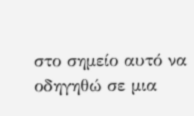στο σημείο αυτό να οδηγηθώ σε μια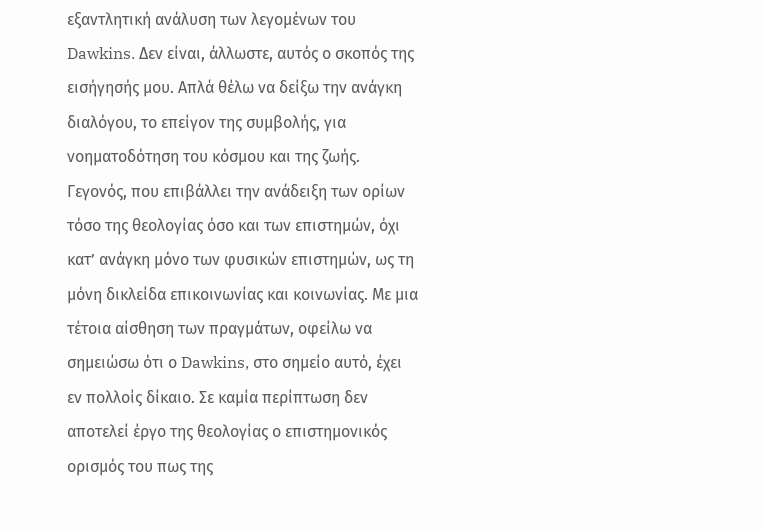εξαντλητική ανάλυση των λεγομένων του Dawkins. Δεν είναι, άλλωστε, αυτός ο σκοπός της εισήγησής μου. Απλά θέλω να δείξω την ανάγκη διαλόγου, το επείγον της συμβολής, για νοηματοδότηση του κόσμου και της ζωής. Γεγονός, που επιβάλλει την ανάδειξη των ορίων τόσο της θεολογίας όσο και των επιστημών, όχι κατ’ ανάγκη μόνο των φυσικών επιστημών, ως τη μόνη δικλείδα επικοινωνίας και κοινωνίας. Με μια τέτοια αίσθηση των πραγμάτων, οφείλω να σημειώσω ότι ο Dawkins, στο σημείο αυτό, έχει εν πολλοίς δίκαιο. Σε καμία περίπτωση δεν αποτελεί έργο της θεολογίας ο επιστημονικός ορισμός του πως της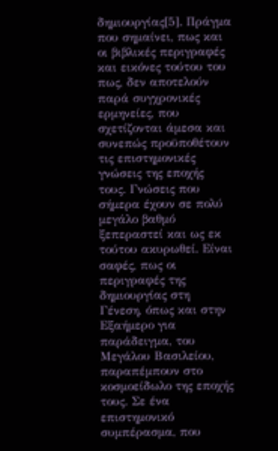δημιουργίας[5]. Πράγμα που σημαίνει, πως και οι βιβλικές περιγραφές και εικόνες τούτου του πως, δεν αποτελούν παρά συγχρονικές ερμηνείες, που σχετίζονται άμεσα και συνεπώς προϋποθέτουν τις επιστημονικές γνώσεις της εποχής τους. Γνώσεις που σήμερα έχουν σε πολύ μεγάλο βαθμό ξεπεραστεί και ως εκ τούτου ακυρωθεί. Είναι σαφές, πως οι περιγραφές της δημιουργίας στη Γένεση, όπως και στην Εξαήμερο για παράδειγμα, του Μεγάλου Βασιλείου, παραπέμπουν στο κοσμοείδωλο της εποχής τους. Σε ένα επιστημονικό συμπέρασμα, που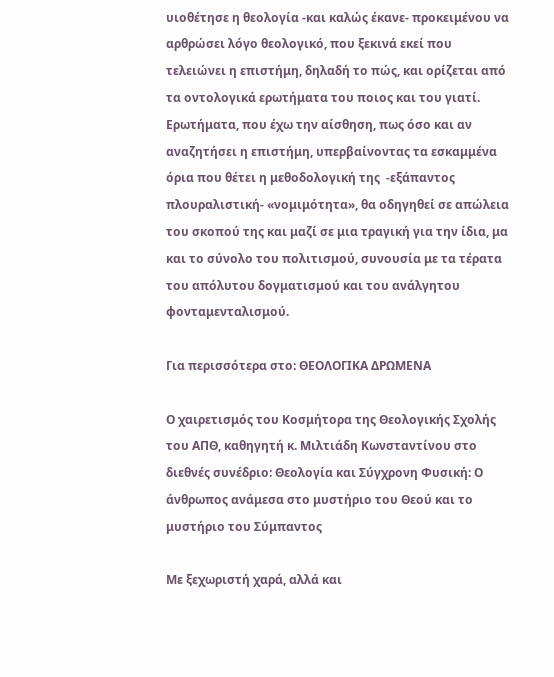υιοθέτησε η θεολογία -και καλώς έκανε- προκειμένου να αρθρώσει λόγο θεολογικό, που ξεκινά εκεί που τελειώνει η επιστήμη, δηλαδή το πώς, και ορίζεται από τα οντολογικά ερωτήματα του ποιος και του γιατί. Ερωτήματα, που έχω την αίσθηση, πως όσο και αν αναζητήσει η επιστήμη, υπερβαίνοντας τα εσκαμμένα όρια που θέτει η μεθοδολογική της  -εξάπαντος πλουραλιστική- «νομιμότητα», θα οδηγηθεί σε απώλεια του σκοπού της και μαζί σε μια τραγική για την ίδια, μα και το σύνολο του πολιτισμού, συνουσία με τα τέρατα του απόλυτου δογματισμού και του ανάλγητου φονταμενταλισμού.

Για περισσότερα στο: ΘΕΟΛΟΓΙΚΑ ΔΡΩΜΕΝΑ

Ο χαιρετισμός του Κοσμήτορα της Θεολογικής Σχολής του ΑΠΘ, καθηγητή κ. Μιλτιάδη Κωνσταντίνου στο διεθνές συνέδριο: Θεολογία και Σύγχρονη Φυσική: Ο άνθρωπος ανάμεσα στο μυστήριο του Θεού και το μυστήριο του Σύμπαντος

Με ξεχωριστή χαρά, αλλά και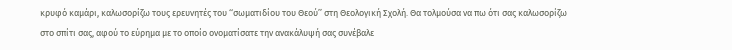κρυφό καμάρι, καλωσορίζω τους ερευνητές του ‘‘σωματιδίου του Θεού’’ στη Θεολογική Σχολή. Θα τολμούσα να πω ότι σας καλωσορίζω στο σπίτι σας, αφού το εύρημα με το οποίο ονοματίσατε την ανακάλυψή σας συνέβαλε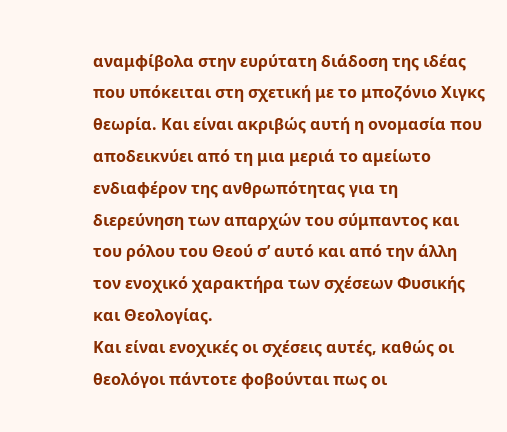αναμφίβολα στην ευρύτατη διάδοση της ιδέας που υπόκειται στη σχετική με το μποζόνιο Χιγκς θεωρία. Και είναι ακριβώς αυτή η ονομασία που αποδεικνύει από τη μια μεριά το αμείωτο ενδιαφέρον της ανθρωπότητας για τη διερεύνηση των απαρχών του σύμπαντος και του ρόλου του Θεού σ’ αυτό και από την άλλη τον ενοχικό χαρακτήρα των σχέσεων Φυσικής και Θεολογίας.
Και είναι ενοχικές οι σχέσεις αυτές, καθώς οι θεολόγοι πάντοτε φοβούνται πως οι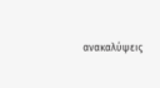ανακαλύψεις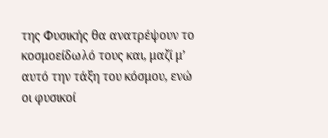της Φυσικής θα ανατρέψουν το κοσμοείδωλό τους και, μαζί μ’ αυτό την τάξη του κόσμου, ενώ οι φυσικοί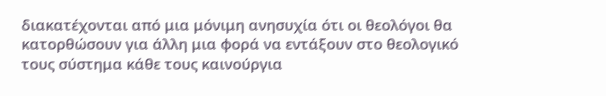διακατέχονται από μια μόνιμη ανησυχία ότι οι θεολόγοι θα κατορθώσουν για άλλη μια φορά να εντάξουν στο θεολογικό τους σύστημα κάθε τους καινούργια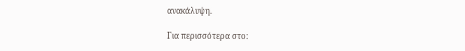ανακάλυψη.

Για περισσότερα στο: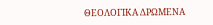ΘΕΟΛΟΓΙΚΑ ΔΡΩΜΕΝΑ